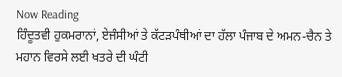Now Reading
ਹਿੰਦੂਤਵੀ ਹੁਕਮਰਾਨਾਂ, ਏਜੰਸੀਆਂ ਤੇ ਕੱਟੜਪੰਥੀਆਂ ਦਾ ਹੱਲਾ ਪੰਜਾਬ ਦੇ ਅਮਨ-ਚੈਨ ਤੇ ਮਹਾਨ ਵਿਰਸੇ ਲਈ ਖਤਰੇ ਦੀ ਘੰਟੀ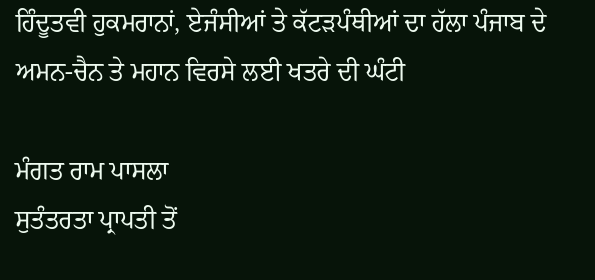ਹਿੰਦੂਤਵੀ ਹੁਕਮਰਾਨਾਂ, ਏਜੰਸੀਆਂ ਤੇ ਕੱਟੜਪੰਥੀਆਂ ਦਾ ਹੱਲਾ ਪੰਜਾਬ ਦੇ ਅਮਨ-ਚੈਨ ਤੇ ਮਹਾਨ ਵਿਰਸੇ ਲਈ ਖਤਰੇ ਦੀ ਘੰਟੀ

ਮੰਗਤ ਰਾਮ ਪਾਸਲਾ
ਸੁਤੰਤਰਤਾ ਪ੍ਰਾਪਤੀ ਤੋਂ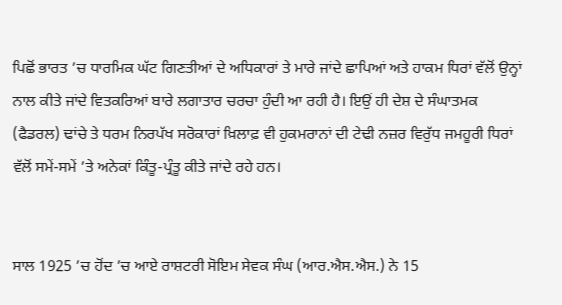ਪਿਛੋਂ ਭਾਰਤ ’ਚ ਧਾਰਮਿਕ ਘੱਟ ਗਿਣਤੀਆਂ ਦੇ ਅਧਿਕਾਰਾਂ ਤੇ ਮਾਰੇ ਜਾਂਦੇ ਛਾਪਿਆਂ ਅਤੇ ਹਾਕਮ ਧਿਰਾਂ ਵੱਲੋਂ ਉਨ੍ਹਾਂ ਨਾਲ ਕੀਤੇ ਜਾਂਦੇ ਵਿਤਕਰਿਆਂ ਬਾਰੇ ਲਗਾਤਾਰ ਚਰਚਾ ਹੁੰਦੀ ਆ ਰਹੀ ਹੈ। ਇਉਂ ਹੀ ਦੇਸ਼ ਦੇ ਸੰਘਾਤਮਕ (ਫੈਡਰਲ) ਢਾਂਚੇ ਤੇ ਧਰਮ ਨਿਰਪੱਖ ਸਰੋਕਾਰਾਂ ਖ਼ਿਲਾਫ਼ ਵੀ ਹੁਕਮਰਾਨਾਂ ਦੀ ਟੇਢੀ ਨਜ਼ਰ ਵਿਰੁੱਧ ਜਮਹੂਰੀ ਧਿਰਾਂ ਵੱਲੋਂ ਸਮੇਂ-ਸਮੇਂ ’ਤੇ ਅਨੇਕਾਂ ਕਿੰਤੂ-ਪ੍ਰੰਤੂ ਕੀਤੇ ਜਾਂਦੇ ਰਹੇ ਹਨ।


ਸਾਲ 1925 ’ਚ ਹੋਂਦ ’ਚ ਆਏ ਰਾਸ਼ਟਰੀ ਸੋਇਮ ਸੇਵਕ ਸੰਘ (ਆਰ.ਐਸ.ਐਸ.) ਨੇ 15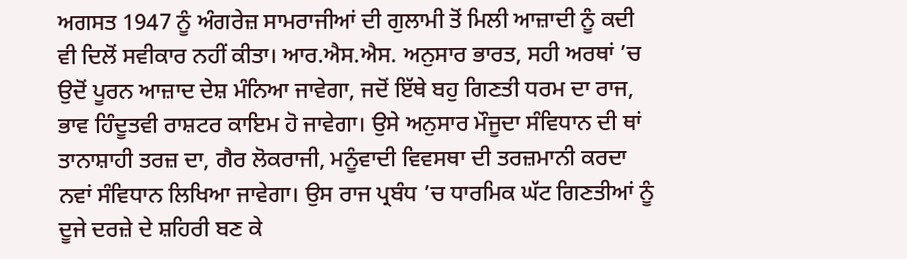ਅਗਸਤ 1947 ਨੂੰ ਅੰਗਰੇਜ਼ ਸਾਮਰਾਜੀਆਂ ਦੀ ਗੁਲਾਮੀ ਤੋਂ ਮਿਲੀ ਆਜ਼ਾਦੀ ਨੂੰ ਕਦੀ ਵੀ ਦਿਲੋਂ ਸਵੀਕਾਰ ਨਹੀਂ ਕੀਤਾ। ਆਰ.ਐਸ.ਐਸ. ਅਨੁਸਾਰ ਭਾਰਤ, ਸਹੀ ਅਰਥਾਂ ’ਚ ਉਦੋਂ ਪੂਰਨ ਆਜ਼ਾਦ ਦੇਸ਼ ਮੰਨਿਆ ਜਾਵੇਗਾ, ਜਦੋਂ ਇੱਥੇ ਬਹੁ ਗਿਣਤੀ ਧਰਮ ਦਾ ਰਾਜ, ਭਾਵ ਹਿੰਦੂਤਵੀ ਰਾਸ਼ਟਰ ਕਾਇਮ ਹੋ ਜਾਵੇਗਾ। ਉਸੇ ਅਨੁਸਾਰ ਮੌਜੂਦਾ ਸੰਵਿਧਾਨ ਦੀ ਥਾਂ ਤਾਨਾਸ਼ਾਹੀ ਤਰਜ਼ ਦਾ, ਗੈਰ ਲੋਕਰਾਜੀ, ਮਨੂੰਵਾਦੀ ਵਿਵਸਥਾ ਦੀ ਤਰਜ਼ਮਾਨੀ ਕਰਦਾ ਨਵਾਂ ਸੰਵਿਧਾਨ ਲਿਖਿਆ ਜਾਵੇਗਾ। ਉਸ ਰਾਜ ਪ੍ਰਬੰਧ ’ਚ ਧਾਰਮਿਕ ਘੱਟ ਗਿਣਤੀਆਂ ਨੂੰ ਦੂਜੇ ਦਰਜ਼ੇ ਦੇ ਸ਼ਹਿਰੀ ਬਣ ਕੇ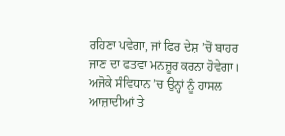ਰਹਿਣਾ ਪਵੇਗਾ, ਜਾਂ ਫਿਰ ਦੇਸ਼ ’ਚੋਂ ਬਾਹਰ ਜਾਣ ਦਾ ਫਤਵਾ ਮਨਜ਼ੂਰ ਕਰਨਾ ਹੋਵੇਗਾ। ਅਜੋਕੇ ਸੰਵਿਧਾਨ ’ਚ ਉਨ੍ਹਾਂ ਨੂੰ ਹਾਸਲ ਆਜ਼ਾਦੀਆਂ ਤੇ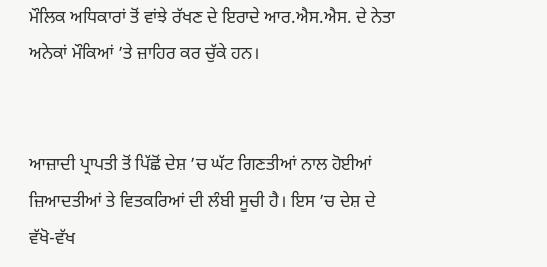ਮੌਲਿਕ ਅਧਿਕਾਰਾਂ ਤੋਂ ਵਾਂਝੇ ਰੱਖਣ ਦੇ ਇਰਾਦੇ ਆਰ.ਐਸ.ਐਸ. ਦੇ ਨੇਤਾ ਅਨੇਕਾਂ ਮੌਕਿਆਂ ’ਤੇ ਜ਼ਾਹਿਰ ਕਰ ਚੁੱਕੇ ਹਨ।


ਆਜ਼ਾਦੀ ਪ੍ਰਾਪਤੀ ਤੋਂ ਪਿੱਛੋਂ ਦੇਸ਼ ’ਚ ਘੱਟ ਗਿਣਤੀਆਂ ਨਾਲ ਹੋਈਆਂ ਜ਼ਿਆਦਤੀਆਂ ਤੇ ਵਿਤਕਰਿਆਂ ਦੀ ਲੰਬੀ ਸੂਚੀ ਹੈ। ਇਸ ’ਚ ਦੇਸ਼ ਦੇ ਵੱਖੋ-ਵੱਖ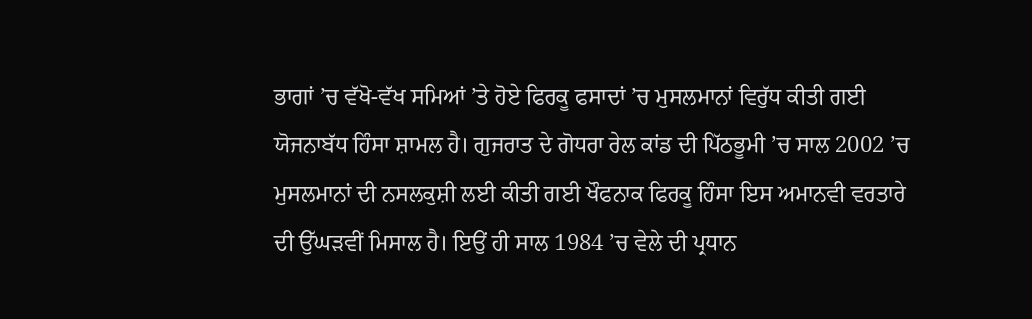ਭਾਗਾਂ ’ਚ ਵੱਖੋ-ਵੱਖ ਸਮਿਆਂ ’ਤੇ ਹੋਏ ਫਿਰਕੂ ਫਸਾਦਾਂ ’ਚ ਮੁਸਲਮਾਨਾਂ ਵਿਰੁੱਧ ਕੀਤੀ ਗਈ ਯੋਜਨਾਬੱਧ ਹਿੰਸਾ ਸ਼ਾਮਲ ਹੈ। ਗੁਜਰਾਤ ਦੇ ਗੋਧਰਾ ਰੇਲ ਕਾਂਡ ਦੀ ਪਿੱਠਭੂਮੀ ’ਚ ਸਾਲ 2002 ’ਚ ਮੁਸਲਮਾਨਾਂ ਦੀ ਨਸਲਕੁਸ਼ੀ ਲਈ ਕੀਤੀ ਗਈ ਖੌਫਨਾਕ ਫਿਰਕੂ ਹਿੰਸਾ ਇਸ ਅਮਾਨਵੀ ਵਰਤਾਰੇ ਦੀ ਉੱਘੜਵੀਂ ਮਿਸਾਲ ਹੈ। ਇਉਂ ਹੀ ਸਾਲ 1984 ’ਚ ਵੇਲੇ ਦੀ ਪ੍ਰਧਾਨ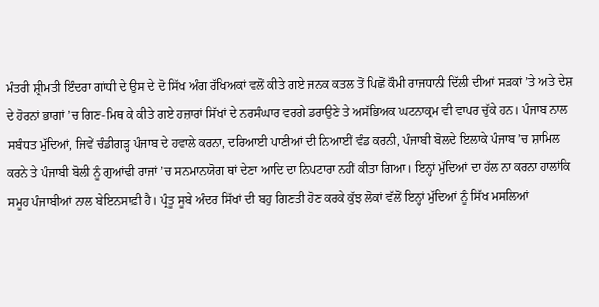ਮੰਤਰੀ ਸ਼੍ਰੀਮਤੀ ਇੰਦਰਾ ਗਾਂਧੀ ਦੇ ਉਸ ਦੇ ਦੋ ਸਿੱਖ ਅੰਗ ਰੱਖਿਅਕਾਂ ਵਲੋਂ ਕੀਤੇ ਗਏ ਜਨਕ ਕਤਲ ਤੋਂ ਪਿਛੋਂ ਕੌਮੀ ਰਾਜਧਾਨੀ ਦਿੱਲੀ ਦੀਆਂ ਸੜਕਾਂ ’ਤੇ ਅਤੇ ਦੇਸ਼ ਦੇ ਹੋਰਨਾਂ ਭਾਗਾਂ ’ਚ ਗਿਣ-ਮਿਥ ਕੇ ਕੀਤੇ ਗਏ ਹਜ਼ਾਰਾਂ ਸਿੱਖਾਂ ਦੇ ਨਰਸੰਘਾਰ ਵਰਗੇ ਡਰਾਉਣੇ ਤੇ ਅਸੱਭਿਅਕ ਘਟਨਾਕ੍ਰਮ ਵੀ ਵਾਪਰ ਚੁੱਕੇ ਹਨ। ਪੰਜਾਬ ਨਾਲ ਸਬੰਧਤ ਮੁੱਦਿਆਂ, ਜਿਵੇਂ ਚੰਡੀਗੜ੍ਹ ਪੰਜਾਬ ਦੇ ਹਵਾਲੇ ਕਰਨਾ, ਦਰਿਆਈ ਪਾਣੀਆਂ ਦੀ ਨਿਆਈਂ ਵੰਡ ਕਰਨੀ, ਪੰਜਾਬੀ ਬੋਲਦੇ ਇਲਾਕੇ ਪੰਜਾਬ ’ਚ ਸ਼ਾਮਿਲ ਕਰਨੇ ਤੇ ਪੰਜਾਬੀ ਬੋਲੀ ਨੂੰ ਗੁਆਂਢੀ ਰਾਜਾਂ ’ਚ ਸਨਮਾਨਯੋਗ ਥਾਂ ਦੇਣਾ ਆਦਿ ਦਾ ਨਿਪਟਾਰਾ ਨਹੀਂ ਕੀਤਾ ਗਿਆ। ਇਨ੍ਹਾਂ ਮੁੱਦਿਆਂ ਦਾ ਹੱਲ ਨਾ ਕਰਨਾ ਹਾਲਾਂਕਿ ਸਮੂਹ ਪੰਜਾਬੀਆਂ ਨਾਲ ਬੇਇਨਸਾਫ਼ੀ ਹੈ। ਪ੍ਰੰਤੂ ਸੂਬੇ ਅੰਦਰ ਸਿੱਖਾਂ ਦੀ ਬਹੁ ਗਿਣਤੀ ਹੋਣ ਕਰਕੇ ਕੁੱਝ ਲੋਕਾਂ ਵੱਲੋਂ ਇਨ੍ਹਾਂ ਮੁੱਦਿਆਂ ਨੂੰ ਸਿੱਖ ਮਸਲਿਆਂ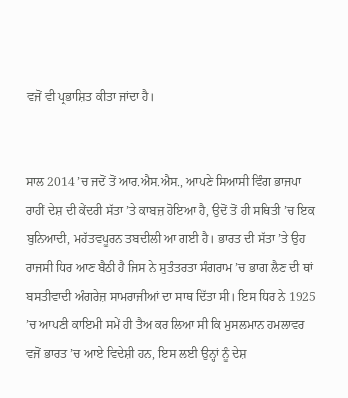ਵਜੋਂ ਵੀ ਪ੍ਰਭਾਸ਼ਿਤ ਕੀਤਾ ਜਾਂਦਾ ਹੈ।


ਸਾਲ 2014 ’ਚ ਜਦੋਂ ਤੋਂ ਆਰ.ਐਸ.ਐਸ., ਆਪਣੇ ਸਿਆਸੀ ਵਿੰਗ ਭਾਜਪਾ ਰਾਹੀਂ ਦੇਸ਼ ਦੀ ਕੇਂਦਰੀ ਸੱਤਾ ’ਤੇ ਕਾਬਜ਼ ਹੋਇਆ ਹੈ, ਉਦੋਂ ਤੋਂ ਹੀ ਸਥਿਤੀ ’ਚ ਇਕ ਬੁਨਿਆਦੀ, ਮਹੱਤਵਪੂਰਨ ਤਬਦੀਲੀ ਆ ਗਈ ਹੈ। ਭਾਰਤ ਦੀ ਸੱਤਾ ’ਤੇ ਉਹ ਰਾਜਸੀ ਧਿਰ ਆਣ ਬੈਠੀ ਹੈ ਜਿਸ ਨੇ ਸੁਤੰਤਰਤਾ ਸੰਗਰਾਮ ’ਚ ਭਾਗ ਲੈਣ ਦੀ ਥਾਂ ਬਸਤੀਵਾਦੀ ਅੰਗਰੇਜ਼ ਸਾਮਰਾਜੀਆਂ ਦਾ ਸਾਥ ਦਿੱਤਾ ਸੀ। ਇਸ ਧਿਰ ਨੇ 1925 ’ਚ ਆਪਣੀ ਕਾਇਮੀ ਸਮੇਂ ਹੀ ਤੈਅ ਕਰ ਲਿਆ ਸੀ ਕਿ ਮੁਸਲਮਾਨ ਹਮਲਾਵਰ ਵਜੋਂ ਭਾਰਤ ’ਚ ਆਏ ਵਿਦੇਸ਼ੀ ਹਨ, ਇਸ ਲਈ ਉਨ੍ਹਾਂ ਨੂੰ ਦੇਸ਼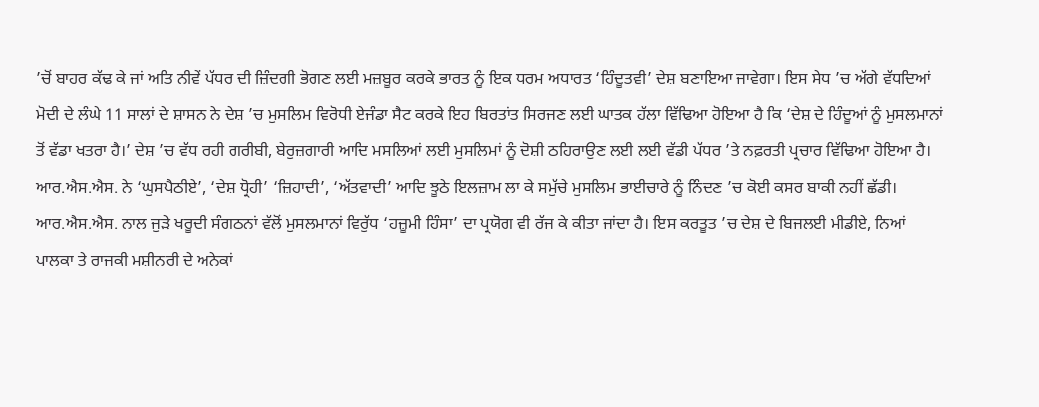’ਚੋਂ ਬਾਹਰ ਕੱਢ ਕੇ ਜਾਂ ਅਤਿ ਨੀਵੇਂ ਪੱਧਰ ਦੀ ਜ਼ਿੰਦਗੀ ਭੋਗਣ ਲਈ ਮਜ਼ਬੂਰ ਕਰਕੇ ਭਾਰਤ ਨੂੰ ਇਕ ਧਰਮ ਅਧਾਰਤ ‘ਹਿੰਦੂਤਵੀ’ ਦੇਸ਼ ਬਣਾਇਆ ਜਾਵੇਗਾ। ਇਸ ਸੇਧ ’ਚ ਅੱਗੇ ਵੱਧਦਿਆਂ ਮੋਦੀ ਦੇ ਲੰਘੇ 11 ਸਾਲਾਂ ਦੇ ਸ਼ਾਸਨ ਨੇ ਦੇਸ਼ ’ਚ ਮੁਸਲਿਮ ਵਿਰੋਧੀ ਏਜੰਡਾ ਸੈਟ ਕਰਕੇ ਇਹ ਬਿਰਤਾਂਤ ਸਿਰਜਣ ਲਈ ਘਾਤਕ ਹੱਲਾ ਵਿੱਢਿਆ ਹੋਇਆ ਹੈ ਕਿ ‘ਦੇਸ਼ ਦੇ ਹਿੰਦੂਆਂ ਨੂੰ ਮੁਸਲਮਾਨਾਂ ਤੋਂ ਵੱਡਾ ਖਤਰਾ ਹੈ।’ ਦੇਸ਼ ’ਚ ਵੱਧ ਰਹੀ ਗਰੀਬੀ, ਬੇਰੁਜ਼ਗਾਰੀ ਆਦਿ ਮਸਲਿਆਂ ਲਈ ਮੁਸਲਿਮਾਂ ਨੂੰ ਦੋਸ਼ੀ ਠਹਿਰਾਉਣ ਲਈ ਲਈ ਵੱਡੀ ਪੱਧਰ ’ਤੇ ਨਫ਼ਰਤੀ ਪ੍ਰਚਾਰ ਵਿੱਢਿਆ ਹੋਇਆ ਹੈ। ਆਰ.ਐਸ.ਐਸ. ਨੇ ‘ਘੁਸਪੈਠੀਏ’, ‘ਦੇਸ਼ ਧ੍ਰੋਹੀ’ ‘ਜ਼ਿਹਾਦੀ’, ‘ਅੱਤਵਾਦੀ’ ਆਦਿ ਝੂਠੇ ਇਲਜ਼ਾਮ ਲਾ ਕੇ ਸਮੁੱਚੇ ਮੁਸਲਿਮ ਭਾਈਚਾਰੇ ਨੂੰ ਨਿੰਦਣ ’ਚ ਕੋਈ ਕਸਰ ਬਾਕੀ ਨਹੀਂ ਛੱਡੀ। ਆਰ.ਐਸ.ਐਸ. ਨਾਲ ਜੁੜੇ ਖਰੂਦੀ ਸੰਗਠਨਾਂ ਵੱਲੋਂ ਮੁਸਲਮਾਨਾਂ ਵਿਰੁੱਧ ‘ਹਜ਼ੂਮੀ ਹਿੰਸਾ’ ਦਾ ਪ੍ਰਯੋਗ ਵੀ ਰੱਜ ਕੇ ਕੀਤਾ ਜਾਂਦਾ ਹੈ। ਇਸ ਕਰਤੂਤ ’ਚ ਦੇਸ਼ ਦੇ ਬਿਜਲਈ ਮੀਡੀਏ, ਨਿਆਂ ਪਾਲਕਾ ਤੇ ਰਾਜਕੀ ਮਸ਼ੀਨਰੀ ਦੇ ਅਨੇਕਾਂ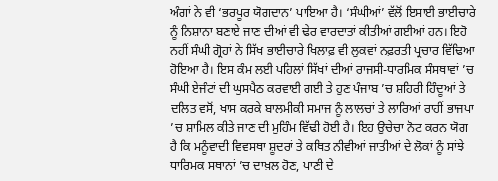ਅੰਗਾਂ ਨੇ ਵੀ ‘ਭਰਪੂਰ ਯੋਗਦਾਨ’ ਪਾਇਆ ਹੈ। ‘ਸੰਘੀਆਂ’ ਵੱਲੋਂ ਇਸਾਈ ਭਾਈਚਾਰੇ ਨੂੰ ਨਿਸ਼ਾਨਾ ਬਣਾਏ ਜਾਣ ਦੀਆਂ ਵੀ ਢੇਰ ਵਾਰਦਾਤਾਂ ਕੀਤੀਆਂ ਗਈਆਂ ਹਨ। ਇਹੋ ਨਹੀਂ ਸੰਘੀ ਗ੍ਰੋਹਾਂ ਨੇ ਸਿੱਖ ਭਾਈਚਾਰੇ ਖਿਲਾਫ਼ ਵੀ ਲੁਕਵਾਂ ਨਫ਼ਰਤੀ ਪ੍ਰਚਾਰ ਵਿੱਢਿਆ ਹੋਇਆ ਹੈ। ਇਸ ਕੰਮ ਲਈ ਪਹਿਲਾਂ ਸਿੱਖਾਂ ਦੀਆਂ ਰਾਜਸੀ-ਧਾਰਮਿਕ ਸੰਸਥਾਵਾਂ ’ਚ ਸੰਘੀ ਏਜੰਟਾਂ ਦੀ ਘੁਸਪੈਠ ਕਰਵਾਈ ਗਈ ਤੇ ਹੁਣ ਪੰਜਾਬ ’ਚ ਸ਼ਹਿਰੀ ਹਿੰਦੂਆਂ ਤੇ ਦਲਿਤ ਵਸੋਂ, ਖਾਸ ਕਰਕੇ ਬਾਲਮੀਕੀ ਸਮਾਜ ਨੂੰ ਲਾਲਚਾਂ ਤੇ ਲਾਰਿਆਂ ਰਾਹੀਂ ਭਾਜਪਾ ’ਚ ਸ਼ਾਮਿਲ ਕੀਤੇ ਜਾਣ ਦੀ ਮੁਹਿੰਮ ਵਿੱਢੀ ਹੋਈ ਹੈ। ਇਹ ਉਚੇਚਾ ਨੋਟ ਕਰਨ ਯੋਗ ਹੈ ਕਿ ਮਨੂੰਵਾਦੀ ਵਿਵਸਥਾ ਸ਼ੂਦਰਾਂ ਤੇ ਕਥਿਤ ਨੀਵੀਆਂ ਜਾਤੀਆਂ ਦੇ ਲੋਕਾਂ ਨੂੰ ਸਾਂਝੇ ਧਾਰਿਮਕ ਸਥਾਨਾਂ ’ਚ ਦਾਖ਼ਲ ਹੋਣ, ਪਾਣੀ ਦੇ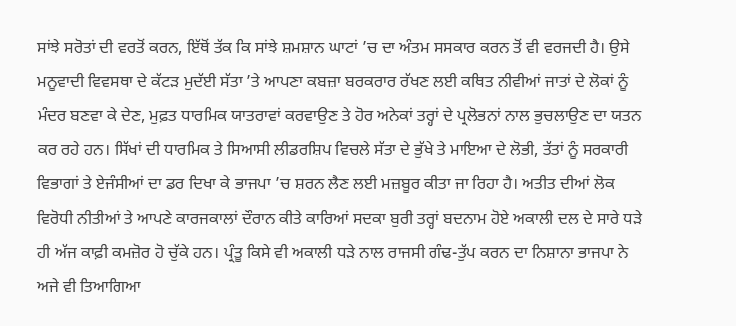ਸਾਂਝੇ ਸਰੋਤਾਂ ਦੀ ਵਰਤੋਂ ਕਰਨ, ਇੱਥੋਂ ਤੱਕ ਕਿ ਸਾਂਝੇ ਸ਼ਮਸ਼ਾਨ ਘਾਟਾਂ ’ਚ ਦਾ ਅੰਤਮ ਸਸਕਾਰ ਕਰਨ ਤੋਂ ਵੀ ਵਰਜਦੀ ਹੈ। ਉਸੇ ਮਨੂਵਾਦੀ ਵਿਵਸਥਾ ਦੇ ਕੱਟੜ ਮੁਦੱਈ ਸੱਤਾ ’ਤੇ ਆਪਣਾ ਕਬਜ਼ਾ ਬਰਕਰਾਰ ਰੱਖਣ ਲਈ ਕਥਿਤ ਨੀਵੀਆਂ ਜਾਤਾਂ ਦੇ ਲੋਕਾਂ ਨੂੰ ਮੰਦਰ ਬਣਵਾ ਕੇ ਦੇਣ, ਮੁਫ਼ਤ ਧਾਰਮਿਕ ਯਾਤਰਾਵਾਂ ਕਰਵਾਉਣ ਤੇ ਹੋਰ ਅਨੇਕਾਂ ਤਰ੍ਹਾਂ ਦੇ ਪ੍ਰਲੋਭਨਾਂ ਨਾਲ ਭੁਚਲਾਉਣ ਦਾ ਯਤਨ ਕਰ ਰਹੇ ਹਨ। ਸਿੱਖਾਂ ਦੀ ਧਾਰਮਿਕ ਤੇ ਸਿਆਸੀ ਲੀਡਰਸ਼ਿਪ ਵਿਚਲੇ ਸੱਤਾ ਦੇ ਭੁੱਖੇ ਤੇ ਮਾਇਆ ਦੇ ਲੋਭੀ, ਤੱਤਾਂ ਨੂੰ ਸਰਕਾਰੀ ਵਿਭਾਗਾਂ ਤੇ ਏਜੰਸੀਆਂ ਦਾ ਡਰ ਦਿਖਾ ਕੇ ਭਾਜਪਾ ’ਚ ਸ਼ਰਨ ਲੈਣ ਲਈ ਮਜ਼ਬੂਰ ਕੀਤਾ ਜਾ ਰਿਹਾ ਹੈ। ਅਤੀਤ ਦੀਆਂ ਲੋਕ ਵਿਰੋਧੀ ਨੀਤੀਆਂ ਤੇ ਆਪਣੇ ਕਾਰਜਕਾਲਾਂ ਦੌਰਾਨ ਕੀਤੇ ਕਾਰਿਆਂ ਸਦਕਾ ਬੁਰੀ ਤਰ੍ਹਾਂ ਬਦਨਾਮ ਹੋਏ ਅਕਾਲੀ ਦਲ ਦੇ ਸਾਰੇ ਧੜੇ ਹੀ ਅੱਜ ਕਾਫ਼ੀ ਕਮਜ਼ੋਰ ਹੋ ਚੁੱਕੇ ਹਨ। ਪ੍ਰੰਤੂ ਕਿਸੇ ਵੀ ਅਕਾਲੀ ਧੜੇ ਨਾਲ ਰਾਜਸੀ ਗੰਢ-ਤੁੱਪ ਕਰਨ ਦਾ ਨਿਸ਼ਾਨਾ ਭਾਜਪਾ ਨੇ ਅਜੇ ਵੀ ਤਿਆਗਿਆ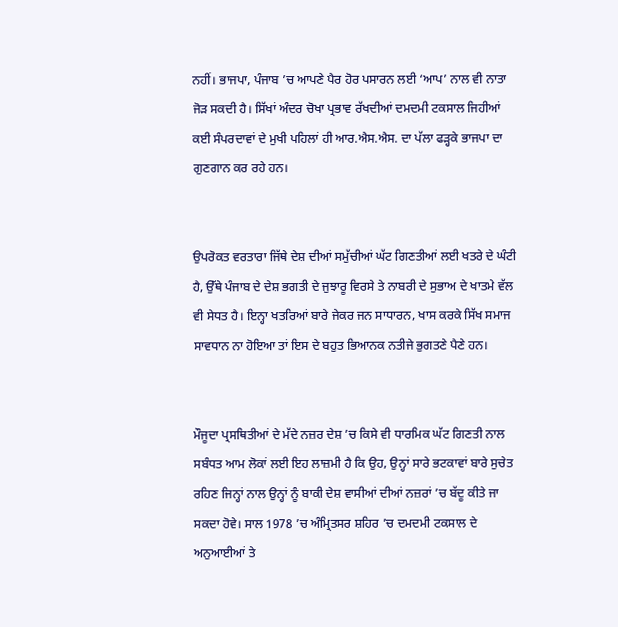ਨਹੀਂ। ਭਾਜਪਾ, ਪੰਜਾਬ ’ਚ ਆਪਣੇ ਪੈਰ ਹੋਰ ਪਸਾਰਨ ਲਈ ‘ਆਪ’ ਨਾਲ ਵੀ ਨਾਤਾ ਜੋੜ ਸਕਦੀ ਹੈ। ਸਿੱਖਾਂ ਅੰਦਰ ਚੋਖਾ ਪ੍ਰਭਾਵ ਰੱਖਦੀਆਂ ਦਮਦਮੀ ਟਕਸਾਲ ਜਿਹੀਆਂ ਕਈ ਸੰਪਰਦਾਵਾਂ ਦੇ ਮੁਖੀ ਪਹਿਲਾਂ ਹੀ ਆਰ.ਐਸ.ਐਸ. ਦਾ ਪੱਲਾ ਫੜ੍ਹਕੇ ਭਾਜਪਾ ਦਾ ਗੁਣਗਾਨ ਕਰ ਰਹੇ ਹਨ।


ਉਪਰੋਕਤ ਵਰਤਾਰਾ ਜਿੱਥੇ ਦੇਸ਼ ਦੀਆਂ ਸਮੁੱਚੀਆਂ ਘੱਟ ਗਿਣਤੀਆਂ ਲਈ ਖਤਰੇ ਦੇ ਘੰਟੀ ਹੈ, ਉੱਥੇ ਪੰਜਾਬ ਦੇ ਦੇਸ਼ ਭਗਤੀ ਦੇ ਜੁਝਾਰੂ ਵਿਰਸੇ ਤੇ ਨਾਬਰੀ ਦੇ ਸੁਭਾਅ ਦੇ ਖਾਤਮੇ ਵੱਲ ਵੀ ਸੇਧਤ ਹੈ। ਇਨ੍ਹਾ ਖਤਰਿਆਂ ਬਾਰੇ ਜੇਕਰ ਜਨ ਸਾਧਾਰਨ, ਖਾਸ ਕਰਕੇ ਸਿੱਖ ਸਮਾਜ ਸਾਵਧਾਨ ਨਾ ਹੋਇਆ ਤਾਂ ਇਸ ਦੇ ਬਹੁਤ ਭਿਆਨਕ ਨਤੀਜੇ ਭੁਗਤਣੇ ਪੈਣੇ ਹਨ।


ਮੌਜੂਦਾ ਪ੍ਰਸਥਿਤੀਆਂ ਦੇ ਮੱਦੇ ਨਜ਼ਰ ਦੇਸ਼ ’ਚ ਕਿਸੇ ਵੀ ਧਾਰਮਿਕ ਘੱਟ ਗਿਣਤੀ ਨਾਲ ਸਬੰਧਤ ਆਮ ਲੋਕਾਂ ਲਈ ਇਹ ਲਾਜ਼ਮੀ ਹੈ ਕਿ ਉਹ, ਉਨ੍ਹਾਂ ਸਾਰੇ ਭਟਕਾਵਾਂ ਬਾਰੇ ਸੁਚੇਤ ਰਹਿਣ ਜਿਨ੍ਹਾਂ ਨਾਲ ਉਨ੍ਹਾਂ ਨੂੰ ਬਾਕੀ ਦੇਸ਼ ਵਾਸੀਆਂ ਦੀਆਂ ਨਜ਼ਰਾਂ ’ਚ ਬੱਦੂ ਕੀਤੇ ਜਾ ਸਕਦਾ ਹੋਵੇ। ਸਾਲ 1978 ’ਚ ਅੰਮ੍ਰਿਤਸਰ ਸ਼ਹਿਰ ’ਚ ਦਮਦਮੀ ਟਕਸਾਲ ਦੇ ਅਨੁਆਈਆਂ ਤੇ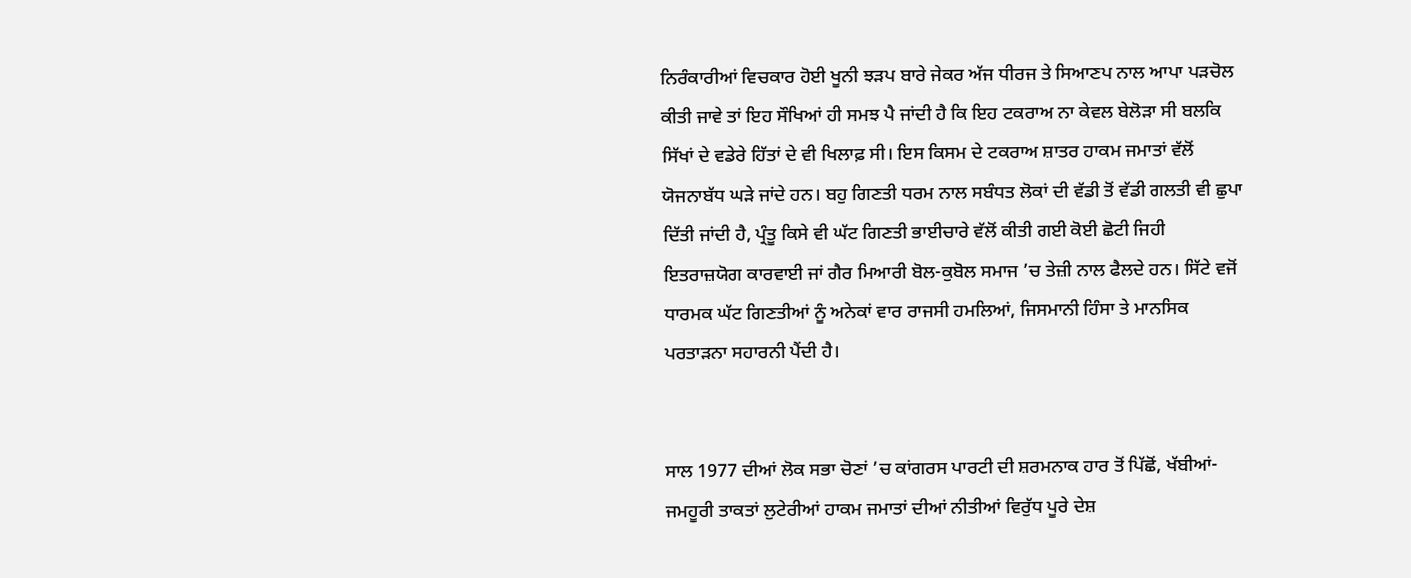ਨਿਰੰਕਾਰੀਆਂ ਵਿਚਕਾਰ ਹੋਈ ਖੂਨੀ ਝੜਪ ਬਾਰੇ ਜੇਕਰ ਅੱਜ ਧੀਰਜ ਤੇ ਸਿਆਣਪ ਨਾਲ ਆਪਾ ਪੜਚੋਲ ਕੀਤੀ ਜਾਵੇ ਤਾਂ ਇਹ ਸੌਖਿਆਂ ਹੀ ਸਮਝ ਪੈ ਜਾਂਦੀ ਹੈ ਕਿ ਇਹ ਟਕਰਾਅ ਨਾ ਕੇਵਲ ਬੇਲੋੜਾ ਸੀ ਬਲਕਿ ਸਿੱਖਾਂ ਦੇ ਵਡੇਰੇ ਹਿੱਤਾਂ ਦੇ ਵੀ ਖਿਲਾਫ਼ ਸੀ। ਇਸ ਕਿਸਮ ਦੇ ਟਕਰਾਅ ਸ਼ਾਤਰ ਹਾਕਮ ਜਮਾਤਾਂ ਵੱਲੋਂ ਯੋਜਨਾਬੱਧ ਘੜੇ ਜਾਂਦੇ ਹਨ। ਬਹੁ ਗਿਣਤੀ ਧਰਮ ਨਾਲ ਸਬੰਧਤ ਲੋਕਾਂ ਦੀ ਵੱਡੀ ਤੋਂ ਵੱਡੀ ਗਲਤੀ ਵੀ ਛੁਪਾ ਦਿੱਤੀ ਜਾਂਦੀ ਹੈ, ਪ੍ਰੰਤੂ ਕਿਸੇ ਵੀ ਘੱਟ ਗਿਣਤੀ ਭਾਈਚਾਰੇ ਵੱਲੋਂ ਕੀਤੀ ਗਈ ਕੋਈ ਛੋਟੀ ਜਿਹੀ ਇਤਰਾਜ਼ਯੋਗ ਕਾਰਵਾਈ ਜਾਂ ਗੈਰ ਮਿਆਰੀ ਬੋਲ-ਕੁਬੋਲ ਸਮਾਜ ’ਚ ਤੇਜ਼ੀ ਨਾਲ ਫੈਲਦੇ ਹਨ। ਸਿੱਟੇ ਵਜੋਂ ਧਾਰਮਕ ਘੱਟ ਗਿਣਤੀਆਂ ਨੂੰ ਅਨੇਕਾਂ ਵਾਰ ਰਾਜਸੀ ਹਮਲਿਆਂ, ਜਿਸਮਾਨੀ ਹਿੰਸਾ ਤੇ ਮਾਨਸਿਕ ਪਰਤਾੜਨਾ ਸਹਾਰਨੀ ਪੈਂਦੀ ਹੈ।


ਸਾਲ 1977 ਦੀਆਂ ਲੋਕ ਸਭਾ ਚੋਣਾਂ ’ਚ ਕਾਂਗਰਸ ਪਾਰਟੀ ਦੀ ਸ਼ਰਮਨਾਕ ਹਾਰ ਤੋਂ ਪਿੱਛੋਂ, ਖੱਬੀਆਂ-ਜਮਹੂਰੀ ਤਾਕਤਾਂ ਲੁਟੇਰੀਆਂ ਹਾਕਮ ਜਮਾਤਾਂ ਦੀਆਂ ਨੀਤੀਆਂ ਵਿਰੁੱਧ ਪੂਰੇ ਦੇਸ਼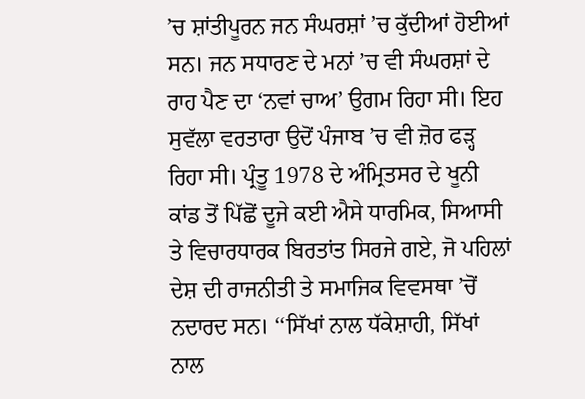’ਚ ਸ਼ਾਂਤੀਪੂਰਨ ਜਨ ਸੰਘਰਸ਼ਾਂ ’ਚ ਕੁੱਦੀਆਂ ਹੋਈਆਂ ਸਨ। ਜਨ ਸਧਾਰਣ ਦੇ ਮਨਾਂ ’ਚ ਵੀ ਸੰਘਰਸ਼ਾਂ ਦੇ ਰਾਹ ਪੈਣ ਦਾ ‘ਨਵਾਂ ਚਾਅ’ ਉਗਮ ਰਿਹਾ ਸੀ। ਇਹ ਸੁਵੱਲਾ ਵਰਤਾਰਾ ਉਦੋਂ ਪੰਜਾਬ ’ਚ ਵੀ ਜ਼ੋਰ ਫੜ੍ਹ ਰਿਹਾ ਸੀ। ਪ੍ਰੰਤੂ 1978 ਦੇ ਅੰਮ੍ਰਿਤਸਰ ਦੇ ਖੂਨੀ ਕਾਂਡ ਤੋਂ ਪਿੱਛੋਂ ਦੂਜੇ ਕਈ ਐਸੇ ਧਾਰਮਿਕ, ਸਿਆਸੀ ਤੇ ਵਿਚਾਰਧਾਰਕ ਬਿਰਤਾਂਤ ਸਿਰਜੇ ਗਏ, ਜੋ ਪਹਿਲਾਂ ਦੇਸ਼ ਦੀ ਰਾਜਨੀਤੀ ਤੇ ਸਮਾਜਿਕ ਵਿਵਸਥਾ ’ਚੋਂ ਨਦਾਰਦ ਸਨ। ‘‘ਸਿੱਖਾਂ ਨਾਲ ਧੱਕੇਸ਼ਾਹੀ, ਸਿੱਖਾਂ ਨਾਲ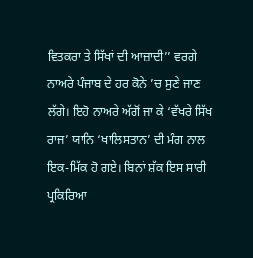ਵਿਤਕਰਾ ਤੇ ਸਿੱਖਾਂ ਦੀ ਆਜ਼ਾਦੀ’’ ਵਰਗੇ ਨਾਅਰੇ ਪੰਜਾਬ ਦੇ ਹਰ ਕੋਨੇ ’ਚ ਸੁਣੇ ਜਾਣ ਲੱਗੇ। ਇਹੋ ਨਾਅਰੇ ਅੱਗੋਂ ਜਾ ਕੇ ‘ਵੱਖਰੇ ਸਿੱਖ ਰਾਜ’ ਯਾਨਿ ‘ਖਾਲਿਸਤਾਨ’ ਦੀ ਮੰਗ ਨਾਲ ਇਕ-ਮਿੱਕ ਹੋ ਗਏ। ਬਿਨਾਂ ਸ਼ੱਕ ਇਸ ਸਾਰੀ ਪ੍ਰਕਿਰਿਆ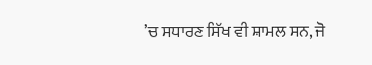’ਚ ਸਧਾਰਣ ਸਿੱਖ ਵੀ ਸ਼ਾਮਲ ਸਨ, ਜੋ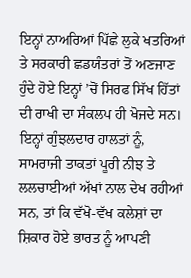ਇਨ੍ਹਾਂ ਨਾਅਰਿਆਂ ਪਿੱਛੇ ਲੁਕੇ ਖਤਰਿਆਂ ਤੇ ਸਰਕਾਰੀ ਛਡਯੰਤਰਾਂ ਤੋਂ ਅਣਜਾਣ ਹੁੰਦੇ ਹੋਏ ਇਨ੍ਹਾਂ ’ਚੋਂ ਸਿਰਫ ਸਿੱਖ ਹਿੱਤਾਂ ਦੀ ਰਾਖੀ ਦਾ ਸੰਕਲਪ ਹੀ ਖੋਜਦੇ ਸਨ। ਇਨ੍ਹਾਂ ਗੁੰਝਲਦਾਰ ਹਾਲਤਾਂ ਨੂੰ, ਸਾਮਰਾਜੀ ਤਾਕਤਾਂ ਪੂਰੀ ਨੀਝ ਤੇ ਲਲਚਾਈਆਂ ਅੱਖਾਂ ਨਾਲ ਦੇਖ ਰਹੀਆਂ ਸਨ, ਤਾਂ ਕਿ ਵੱਖੋ-ਵੱਖ ਕਲੇਸ਼ਾਂ ਦਾ ਸ਼ਿਕਾਰ ਹੋਏ ਭਾਰਤ ਨੂੰ ਆਪਣੀ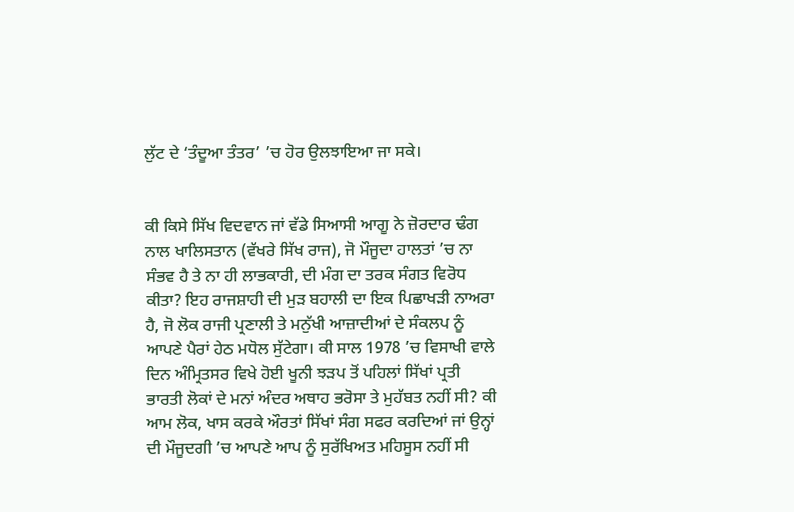ਲੁੱਟ ਦੇ ‘ਤੰਦੂਆ ਤੰਤਰ’ ’ਚ ਹੋਰ ਉਲਝਾਇਆ ਜਾ ਸਕੇ।


ਕੀ ਕਿਸੇ ਸਿੱਖ ਵਿਦਵਾਨ ਜਾਂ ਵੱਡੇ ਸਿਆਸੀ ਆਗੂ ਨੇ ਜ਼ੋਰਦਾਰ ਢੰਗ ਨਾਲ ਖਾਲਿਸਤਾਨ (ਵੱਖਰੇ ਸਿੱਖ ਰਾਜ), ਜੋ ਮੌਜੂਦਾ ਹਾਲਤਾਂ ’ਚ ਨਾ ਸੰਭਵ ਹੈ ਤੇ ਨਾ ਹੀ ਲਾਭਕਾਰੀ, ਦੀ ਮੰਗ ਦਾ ਤਰਕ ਸੰਗਤ ਵਿਰੋਧ ਕੀਤਾ? ਇਹ ਰਾਜਸ਼ਾਹੀ ਦੀ ਮੁੜ ਬਹਾਲੀ ਦਾ ਇਕ ਪਿਛਾਖੜੀ ਨਾਅਰਾ ਹੈ, ਜੋ ਲੋਕ ਰਾਜੀ ਪ੍ਰਣਾਲੀ ਤੇ ਮਨੁੱਖੀ ਆਜ਼ਾਦੀਆਂ ਦੇ ਸੰਕਲਪ ਨੂੰ ਆਪਣੇ ਪੈਰਾਂ ਹੇਠ ਮਧੋਲ ਸੁੱਟੇਗਾ। ਕੀ ਸਾਲ 1978 ’ਚ ਵਿਸਾਖੀ ਵਾਲੇ ਦਿਨ ਅੰਮ੍ਰਿਤਸਰ ਵਿਖੇ ਹੋਈ ਖੂਨੀ ਝੜਪ ਤੋਂ ਪਹਿਲਾਂ ਸਿੱਖਾਂ ਪ੍ਰਤੀ ਭਾਰਤੀ ਲੋਕਾਂ ਦੇ ਮਨਾਂ ਅੰਦਰ ਅਥਾਹ ਭਰੋਸਾ ਤੇ ਮੁਹੱਬਤ ਨਹੀਂ ਸੀ? ਕੀ ਆਮ ਲੋਕ, ਖਾਸ ਕਰਕੇ ਔਰਤਾਂ ਸਿੱਖਾਂ ਸੰਗ ਸਫਰ ਕਰਦਿਆਂ ਜਾਂ ਉਨ੍ਹਾਂ ਦੀ ਮੌਜੂਦਗੀ ’ਚ ਆਪਣੇ ਆਪ ਨੂੰ ਸੁਰੱਖਿਅਤ ਮਹਿਸੂਸ ਨਹੀਂ ਸੀ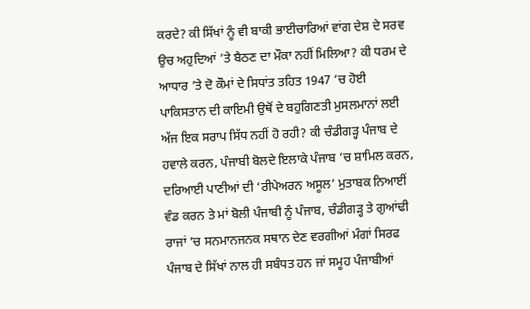ਕਰਦੇ? ਕੀ ਸਿੱਖਾਂ ਨੂੰ ਵੀ ਬਾਕੀ ਭਾਈਚਾਰਿਆਂ ਵਾਂਗ ਦੇਸ਼ ਦੇ ਸਰਵ ਉਚ ਅਹੁਦਿਆਂ ’ਤੇ ਬੈਠਣ ਦਾ ਮੌਕਾ ਨਹੀਂ ਮਿਲਿਆ? ਕੀ ਧਰਮ ਦੇ ਆਧਾਰ ’ਤੇ ਦੋ ਕੌਮਾਂ ਦੇ ਸਿਧਾਂਤ ਤਹਿਤ 1947 ’ਚ ਹੋਈ ਪਾਕਿਸਤਾਨ ਦੀ ਕਾਇਮੀ ਉਥੋਂ ਦੇ ਬਹੁਗਿਣਤੀ ਮੁਸਲਮਾਨਾਂ ਲਈ ਅੱਜ ਇਕ ਸਰਾਪ ਸਿੱਧ ਨਹੀਂ ਹੋ ਰਹੀ? ਕੀ ਚੰਡੀਗੜ੍ਹ ਪੰਜਾਬ ਦੇ ਹਵਾਲੇ ਕਰਨ, ਪੰਜਾਬੀ ਬੋਲਦੇ ਇਲਾਕੇ ਪੰਜਾਬ ’ਚ ਸ਼ਾਮਿਲ ਕਰਨ, ਦਰਿਆਈ ਪਾਣੀਆਂ ਦੀ ‘ਰੀਪੇਅਰਨ ਅਸੂਲ’ ਮੁਤਾਬਕ ਨਿਆਈਂ ਵੰਡ ਕਰਨ ਤੇ ਮਾਂ ਬੋਲੀ ਪੰਜਾਬੀ ਨੂੰ ਪੰਜਾਬ, ਚੰਡੀਗੜ੍ਹ ਤੇ ਗੁਆਂਢੀ ਰਾਜਾਂ ’ਚ ਸਨਮਾਨਜਨਕ ਸਥਾਨ ਦੇਣ ਵਰਗੀਆਂ ਮੰਗਾਂ ਸਿਰਫ ਪੰਜਾਬ ਦੇ ਸਿੱਖਾਂ ਨਾਲ ਹੀ ਸਬੰਧਤ ਹਨ ਜਾਂ ਸਮੂਹ ਪੰਜਾਬੀਆਂ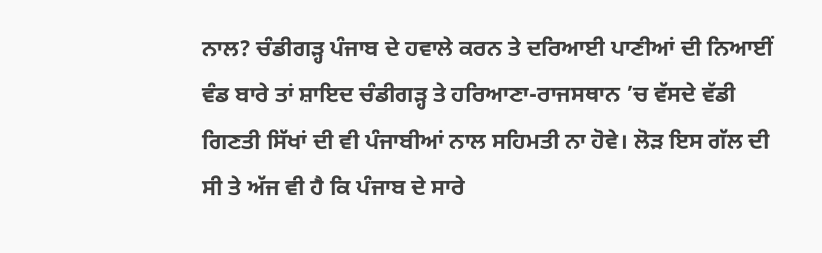ਨਾਲ? ਚੰਡੀਗੜ੍ਹ ਪੰਜਾਬ ਦੇ ਹਵਾਲੇ ਕਰਨ ਤੇ ਦਰਿਆਈ ਪਾਣੀਆਂ ਦੀ ਨਿਆਈਂ ਵੰਡ ਬਾਰੇ ਤਾਂ ਸ਼ਾਇਦ ਚੰਡੀਗੜ੍ਹ ਤੇ ਹਰਿਆਣਾ-ਰਾਜਸਥਾਨ ’ਚ ਵੱਸਦੇ ਵੱਡੀ ਗਿਣਤੀ ਸਿੱਖਾਂ ਦੀ ਵੀ ਪੰਜਾਬੀਆਂ ਨਾਲ ਸਹਿਮਤੀ ਨਾ ਹੋਵੇ। ਲੋੜ ਇਸ ਗੱਲ ਦੀ ਸੀ ਤੇ ਅੱਜ ਵੀ ਹੈ ਕਿ ਪੰਜਾਬ ਦੇ ਸਾਰੇ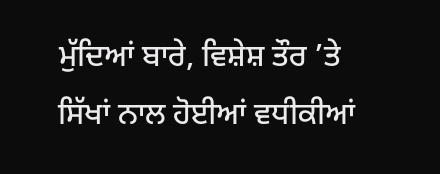ਮੁੱਦਿਆਂ ਬਾਰੇ, ਵਿਸ਼ੇਸ਼ ਤੌਰ ’ਤੇ ਸਿੱਖਾਂ ਨਾਲ ਹੋਈਆਂ ਵਧੀਕੀਆਂ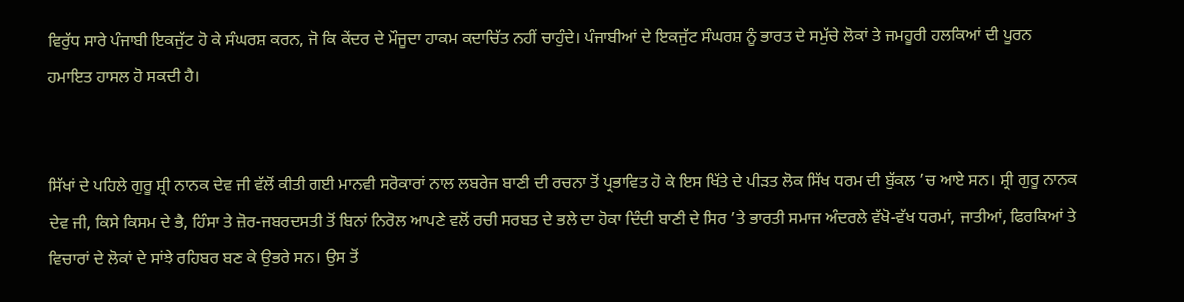ਵਿਰੁੱਧ ਸਾਰੇ ਪੰਜਾਬੀ ਇਕਜੁੱਟ ਹੋ ਕੇ ਸੰਘਰਸ਼ ਕਰਨ, ਜੋ ਕਿ ਕੇਂਦਰ ਦੇ ਮੌਜੂਦਾ ਹਾਕਮ ਕਦਾਚਿੱਤ ਨਹੀਂ ਚਾਹੁੰਦੇ। ਪੰਜਾਬੀਆਂ ਦੇ ਇਕਜੁੱਟ ਸੰਘਰਸ਼ ਨੂੰ ਭਾਰਤ ਦੇ ਸਮੁੱਚੇ ਲੋਕਾਂ ਤੇ ਜਮਹੂਰੀ ਹਲਕਿਆਂ ਦੀ ਪੂਰਨ ਹਮਾਇਤ ਹਾਸਲ ਹੋ ਸਕਦੀ ਹੈ।


ਸਿੱਖਾਂ ਦੇ ਪਹਿਲੇ ਗੁਰੂ ਸ਼੍ਰੀ ਨਾਨਕ ਦੇਵ ਜੀ ਵੱਲੋਂ ਕੀਤੀ ਗਈ ਮਾਨਵੀ ਸਰੋਕਾਰਾਂ ਨਾਲ ਲਬਰੇਜ ਬਾਣੀ ਦੀ ਰਚਨਾ ਤੋਂ ਪ੍ਰਭਾਵਿਤ ਹੋ ਕੇ ਇਸ ਖਿੱਤੇ ਦੇ ਪੀੜਤ ਲੋਕ ਸਿੱਖ ਧਰਮ ਦੀ ਬੁੱਕਲ ’ਚ ਆਏ ਸਨ। ਸ਼੍ਰੀ ਗੁਰੂ ਨਾਨਕ ਦੇਵ ਜੀ, ਕਿਸੇ ਕਿਸਮ ਦੇ ਭੈ, ਹਿੰਸਾ ਤੇ ਜ਼ੋਰ-ਜਬਰਦਸਤੀ ਤੋਂ ਬਿਨਾਂ ਨਿਰੋਲ ਆਪਣੇ ਵਲੋਂ ਰਚੀ ਸਰਬਤ ਦੇ ਭਲੇ ਦਾ ਹੋਕਾ ਦਿੰਦੀ ਬਾਣੀ ਦੇ ਸਿਰ ’ਤੇ ਭਾਰਤੀ ਸਮਾਜ ਅੰਦਰਲੇ ਵੱਖੋ-ਵੱਖ ਧਰਮਾਂ, ਜਾਤੀਆਂ, ਫਿਰਕਿਆਂ ਤੇ ਵਿਚਾਰਾਂ ਦੇ ਲੋਕਾਂ ਦੇ ਸਾਂਝੇ ਰਹਿਬਰ ਬਣ ਕੇ ਉਭਰੇ ਸਨ। ਉਸ ਤੋਂ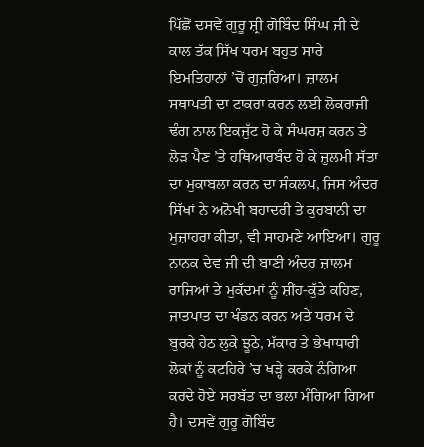ਪਿੱਛੋਂ ਦਸਵੇਂ ਗੁਰੂ ਸ਼੍ਰੀ ਗੋਬਿੰਦ ਸਿੰਘ ਜੀ ਦੇ ਕਾਲ ਤੱਕ ਸਿੱਖ ਧਰਮ ਬਹੁਤ ਸਾਰੇ ਇਮਤਿਹਾਨਾਂ ’ਚੋਂ ਗੁਜ਼ਰਿਆ। ਜ਼ਾਲਮ ਸਥਾਪਤੀ ਦਾ ਟਾਕਰਾ ਕਰਨ ਲਈ ਲੋਕਰਾਜੀ ਢੰਗ ਨਾਲ ਇਕਜੁੱਟ ਹੋ ਕੇ ਸੰਘਰਸ਼ ਕਰਨ ਤੇ ਲੋੜ ਪੈਣ ’ਤੇ ਹਥਿਆਰਬੰਦ ਹੋ ਕੇ ਜ਼ੁਲਮੀ ਸੱਤਾ ਦਾ ਮੁਕਾਬਲਾ ਕਰਨ ਦਾ ਸੰਕਲਪ, ਜਿਸ ਅੰਦਰ ਸਿੱਖਾਂ ਨੇ ਅਨੋਖੀ ਬਹਾਦਰੀ ਤੇ ਕੁਰਬਾਨੀ ਦਾ ਮੁਜ਼ਾਹਰਾ ਕੀਤਾ, ਵੀ ਸਾਹਮਣੇ ਆਇਆ। ਗੁਰੂ ਨਾਨਕ ਦੇਵ ਜੀ ਦੀ ਬਾਣੀ ਅੰਦਰ ਜ਼ਾਲਮ ਰਾਜਿਆਂ ਤੇ ਮੁਕੱਦਮਾਂ ਨੂੰ ਸ਼ੀਂਹ-ਕੁੱਤੇ ਕਹਿਣ, ਜਾਤਪਾਤ ਦਾ ਖੰਡਨ ਕਰਨ ਅਤੇ ਧਰਮ ਦੇ ਬੁਰਕੇ ਹੇਠ ਲੁਕੇ ਝੂਠੇ, ਮੱਕਾਰ ਤੇ ਭੇਖਾਧਾਰੀ ਲੋਕਾਂ ਨੂੰ ਕਟਹਿਰੇ ’ਚ ਖੜ੍ਹੇ ਕਰਕੇ ਨੰਗਿਆ ਕਰਦੇ ਹੋਏ ਸਰਬੱਤ ਦਾ ਭਲਾ ਮੰਗਿਆ ਗਿਆ ਹੈ। ਦਸਵੇਂ ਗੁਰੂ ਗੋਬਿੰਦ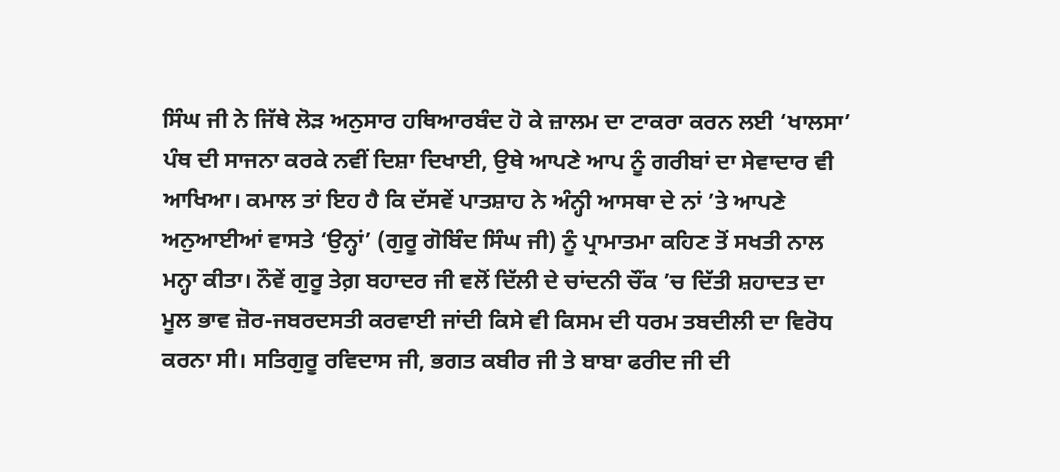ਸਿੰਘ ਜੀ ਨੇ ਜਿੱਥੇ ਲੋੜ ਅਨੁਸਾਰ ਹਥਿਆਰਬੰਦ ਹੋ ਕੇ ਜ਼ਾਲਮ ਦਾ ਟਾਕਰਾ ਕਰਨ ਲਈ ‘ਖਾਲਸਾ’ ਪੰਥ ਦੀ ਸਾਜਨਾ ਕਰਕੇ ਨਵੀਂ ਦਿਸ਼ਾ ਦਿਖਾਈ, ਉਥੇ ਆਪਣੇ ਆਪ ਨੂੰ ਗਰੀਬਾਂ ਦਾ ਸੇਵਾਦਾਰ ਵੀ ਆਖਿਆ। ਕਮਾਲ ਤਾਂ ਇਹ ਹੈ ਕਿ ਦੱਸਵੇਂ ਪਾਤਸ਼ਾਹ ਨੇ ਅੰਨ੍ਹੀ ਆਸਥਾ ਦੇ ਨਾਂ ’ਤੇ ਆਪਣੇ ਅਨੁਆਈਆਂ ਵਾਸਤੇ ‘ਉਨ੍ਹਾਂ’ (ਗੁਰੂ ਗੋਬਿੰਦ ਸਿੰਘ ਜੀ) ਨੂੰ ਪ੍ਰਾਮਾਤਮਾ ਕਹਿਣ ਤੋਂ ਸਖਤੀ ਨਾਲ ਮਨ੍ਹਾ ਕੀਤਾ। ਨੌਵੇਂ ਗੁਰੂ ਤੇਗ਼ ਬਹਾਦਰ ਜੀ ਵਲੋਂ ਦਿੱਲੀ ਦੇ ਚਾਂਦਨੀ ਚੌਂਕ ’ਚ ਦਿੱਤੀ ਸ਼ਹਾਦਤ ਦਾ ਮੂਲ ਭਾਵ ਜ਼ੋਰ-ਜਬਰਦਸਤੀ ਕਰਵਾਈ ਜਾਂਦੀ ਕਿਸੇ ਵੀ ਕਿਸਮ ਦੀ ਧਰਮ ਤਬਦੀਲੀ ਦਾ ਵਿਰੋਧ ਕਰਨਾ ਸੀ। ਸਤਿਗੁਰੂ ਰਵਿਦਾਸ ਜੀ, ਭਗਤ ਕਬੀਰ ਜੀ ਤੇ ਬਾਬਾ ਫਰੀਦ ਜੀ ਦੀ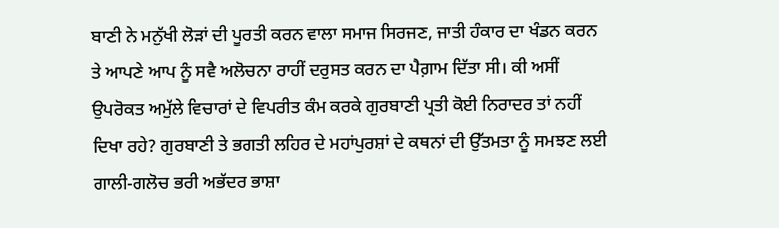ਬਾਣੀ ਨੇ ਮਨੁੱਖੀ ਲੋੜਾਂ ਦੀ ਪੂਰਤੀ ਕਰਨ ਵਾਲਾ ਸਮਾਜ ਸਿਰਜਣ, ਜਾਤੀ ਹੰਕਾਰ ਦਾ ਖੰਡਨ ਕਰਨ ਤੇ ਆਪਣੇ ਆਪ ਨੂੰ ਸਵੈ ਅਲੋਚਨਾ ਰਾਹੀਂ ਦਰੁਸਤ ਕਰਨ ਦਾ ਪੈਗ਼ਾਮ ਦਿੱਤਾ ਸੀ। ਕੀ ਅਸੀਂ ਉਪਰੋਕਤ ਅਮੁੱਲੇ ਵਿਚਾਰਾਂ ਦੇ ਵਿਪਰੀਤ ਕੰਮ ਕਰਕੇ ਗੁਰਬਾਣੀ ਪ੍ਰਤੀ ਕੋਈ ਨਿਰਾਦਰ ਤਾਂ ਨਹੀਂ ਦਿਖਾ ਰਹੇ? ਗੁਰਬਾਣੀ ਤੇ ਭਗਤੀ ਲਹਿਰ ਦੇ ਮਹਾਂਪੁਰਸ਼ਾਂ ਦੇ ਕਥਨਾਂ ਦੀ ਉੱਤਮਤਾ ਨੂੰ ਸਮਝਣ ਲਈ ਗਾਲੀ-ਗਲੋਚ ਭਰੀ ਅਭੱਦਰ ਭਾਸ਼ਾ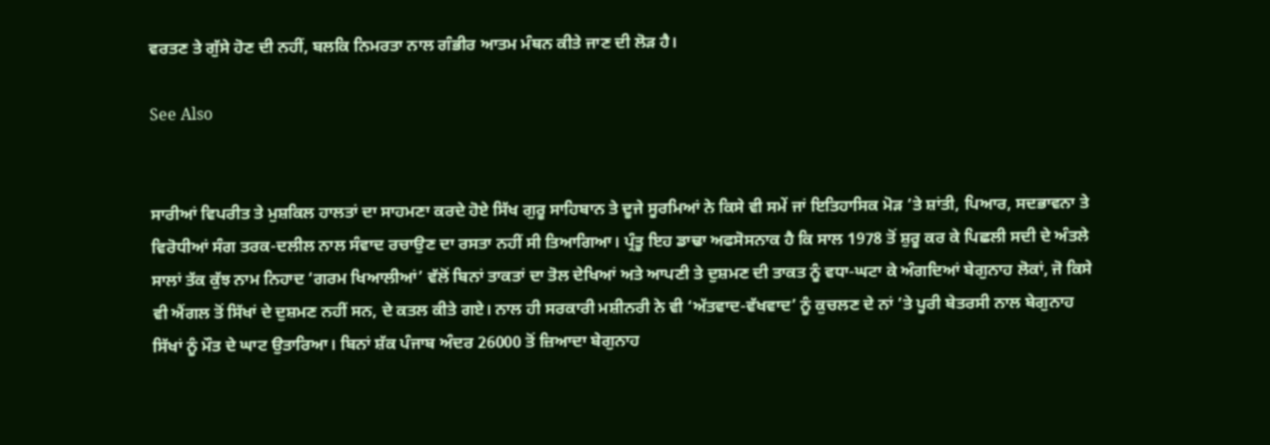ਵਰਤਣ ਤੇ ਗੁੱਸੇ ਹੋਣ ਦੀ ਨਹੀਂ, ਬਲਕਿ ਨਿਮਰਤਾ ਨਾਲ ਗੰਭੀਰ ਆਤਮ ਮੰਥਨ ਕੀਤੇ ਜਾਣ ਦੀ ਲੋੜ ਹੈ।

See Also


ਸਾਰੀਆਂ ਵਿਪਰੀਤ ਤੇ ਮੁਸ਼ਕਿਲ ਹਾਲਤਾਂ ਦਾ ਸਾਹਮਣਾ ਕਰਦੇ ਹੋਏ ਸਿੱਖ ਗੁਰੂ ਸਾਹਿਬਾਨ ਤੇ ਦੂਜੇ ਸੂਰਮਿਆਂ ਨੇ ਕਿਸੇ ਵੀ ਸਮੇਂ ਜਾਂ ਇਤਿਹਾਸਿਕ ਮੋੜ ’ਤੇ ਸ਼ਾਂਤੀ, ਪਿਆਰ, ਸਦਭਾਵਨਾ ਤੇ ਵਿਰੋਧੀਆਂ ਸੰਗ ਤਰਕ-ਦਲੀਲ ਨਾਲ ਸੰਵਾਦ ਰਚਾਉਣ ਦਾ ਰਸਤਾ ਨਹੀਂ ਸੀ ਤਿਆਗਿਆ। ਪ੍ਰੰਤੂ ਇਹ ਡਾਢਾ ਅਫਸੋਸਨਾਕ ਹੈ ਕਿ ਸਾਲ 1978 ਤੋਂ ਸ਼ੁਰੂ ਕਰ ਕੇ ਪਿਛਲੀ ਸਦੀ ਦੇ ਅੰਤਲੇ ਸਾਲਾਂ ਤੱਕ ਕੁੱਝ ਨਾਮ ਨਿਹਾਦ ‘ਗਰਮ ਖਿਆਲੀਆਂ’ ਵੱਲੋਂ ਬਿਨਾਂ ਤਾਕਤਾਂ ਦਾ ਤੋਲ ਦੇਖਿਆਂ ਅਤੇ ਆਪਣੀ ਤੇ ਦੁਸ਼ਮਣ ਦੀ ਤਾਕਤ ਨੂੰ ਵਧਾ-ਘਟਾ ਕੇ ਅੰਗਦਿਆਂ ਬੇਗੁਨਾਹ ਲੋਕਾਂ, ਜੋ ਕਿਸੇ ਵੀ ਐਂਗਲ ਤੋਂ ਸਿੱਖਾਂ ਦੇ ਦੁਸ਼ਮਣ ਨਹੀਂ ਸਨ, ਦੇ ਕਤਲ ਕੀਤੇ ਗਏ। ਨਾਲ ਹੀ ਸਰਕਾਰੀ ਮਸ਼ੀਨਰੀ ਨੇ ਵੀ ‘ਅੱਤਵਾਦ-ਵੱਖਵਾਦ’ ਨੂੰ ਕੁਚਲਣ ਦੇ ਨਾਂ ’ਤੇ ਪੂਰੀ ਬੇਤਰਸੀ ਨਾਲ ਬੇਗੁਨਾਹ ਸਿੱਖਾਂ ਨੂੰ ਮੌਤ ਦੇ ਘਾਟ ਉਤਾਰਿਆ। ਬਿਨਾਂ ਸ਼ੱਕ ਪੰਜਾਬ ਅੰਦਰ 26000 ਤੋਂ ਜ਼ਿਆਦਾ ਬੇਗੁਨਾਹ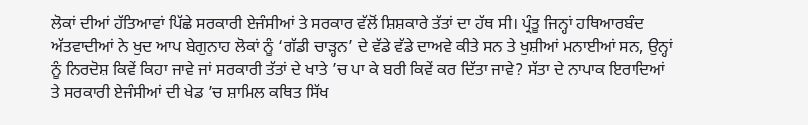ਲੋਕਾਂ ਦੀਆਂ ਹੱਤਿਆਵਾਂ ਪਿੱਛੇ ਸਰਕਾਰੀ ਏਜੰਸੀਆਂ ਤੇ ਸਰਕਾਰ ਵੱਲੋਂ ਸ਼ਿਸ਼ਕਾਰੇ ਤੱਤਾਂ ਦਾ ਹੱਥ ਸੀ। ਪ੍ਰੰਤੂ ਜਿਨ੍ਹਾਂ ਹਥਿਆਰਬੰਦ ਅੱਤਵਾਦੀਆਂ ਨੇ ਖੁਦ ਆਪ ਬੇਗੁਨਾਹ ਲੋਕਾਂ ਨੂੰ ‘ਗੱਡੀ ਚਾੜ੍ਹਨ’ ਦੇ ਵੱਡੇ ਵੱਡੇ ਦਾਅਵੇ ਕੀਤੇ ਸਨ ਤੇ ਖੁਸ਼ੀਆਂ ਮਨਾਈਆਂ ਸਨ, ਉਨ੍ਹਾਂ ਨੂੰ ਨਿਰਦੋਸ਼ ਕਿਵੇਂ ਕਿਹਾ ਜਾਵੇ ਜਾਂ ਸਰਕਾਰੀ ਤੱਤਾਂ ਦੇ ਖਾਤੇ ’ਚ ਪਾ ਕੇ ਬਰੀ ਕਿਵੇਂ ਕਰ ਦਿੱਤਾ ਜਾਵੇ? ਸੱਤਾ ਦੇ ਨਾਪਾਕ ਇਰਾਦਿਆਂ ਤੇ ਸਰਕਾਰੀ ਏਜੰਸੀਆਂ ਦੀ ਖੇਡ ’ਚ ਸ਼ਾਮਿਲ ਕਥਿਤ ਸਿੱਖ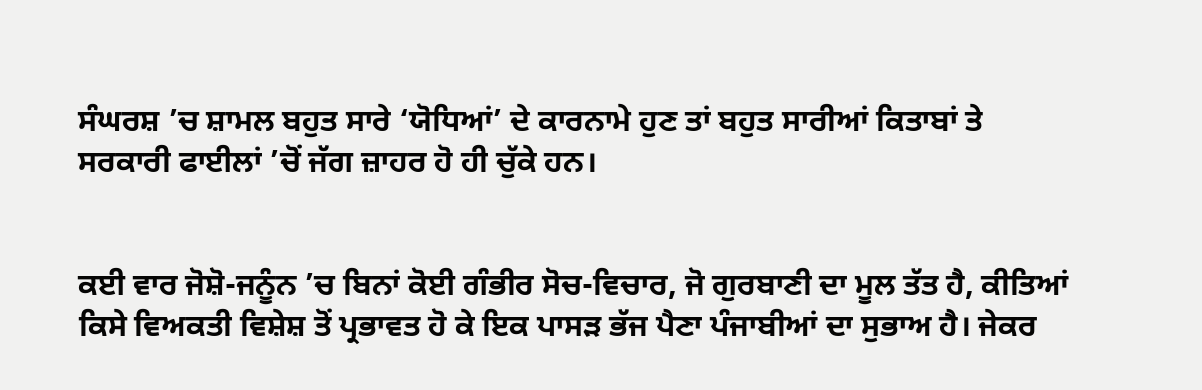ਸੰਘਰਸ਼ ’ਚ ਸ਼ਾਮਲ ਬਹੁਤ ਸਾਰੇ ‘ਯੋਧਿਆਂ’ ਦੇ ਕਾਰਨਾਮੇ ਹੁਣ ਤਾਂ ਬਹੁਤ ਸਾਰੀਆਂ ਕਿਤਾਬਾਂ ਤੇ ਸਰਕਾਰੀ ਫਾਈਲਾਂ ’ਚੋਂ ਜੱਗ ਜ਼ਾਹਰ ਹੋ ਹੀ ਚੁੱਕੇ ਹਨ।


ਕਈ ਵਾਰ ਜੋਸ਼ੋ-ਜਨੂੰਨ ’ਚ ਬਿਨਾਂ ਕੋਈ ਗੰਭੀਰ ਸੋਚ-ਵਿਚਾਰ, ਜੋ ਗੁਰਬਾਣੀ ਦਾ ਮੂਲ ਤੱਤ ਹੈ, ਕੀਤਿਆਂ ਕਿਸੇ ਵਿਅਕਤੀ ਵਿਸ਼ੇਸ਼ ਤੋਂ ਪ੍ਰਭਾਵਤ ਹੋ ਕੇ ਇਕ ਪਾਸੜ ਭੱਜ ਪੈਣਾ ਪੰਜਾਬੀਆਂ ਦਾ ਸੁਭਾਅ ਹੈ। ਜੇਕਰ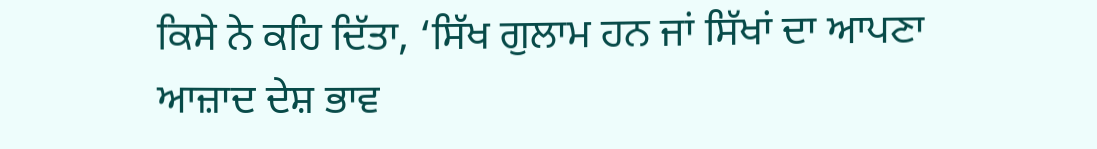ਕਿਸੇ ਨੇ ਕਹਿ ਦਿੱਤਾ, ‘ਸਿੱਖ ਗੁਲਾਮ ਹਨ ਜਾਂ ਸਿੱਖਾਂ ਦਾ ਆਪਣਾ ਆਜ਼ਾਦ ਦੇਸ਼ ਭਾਵ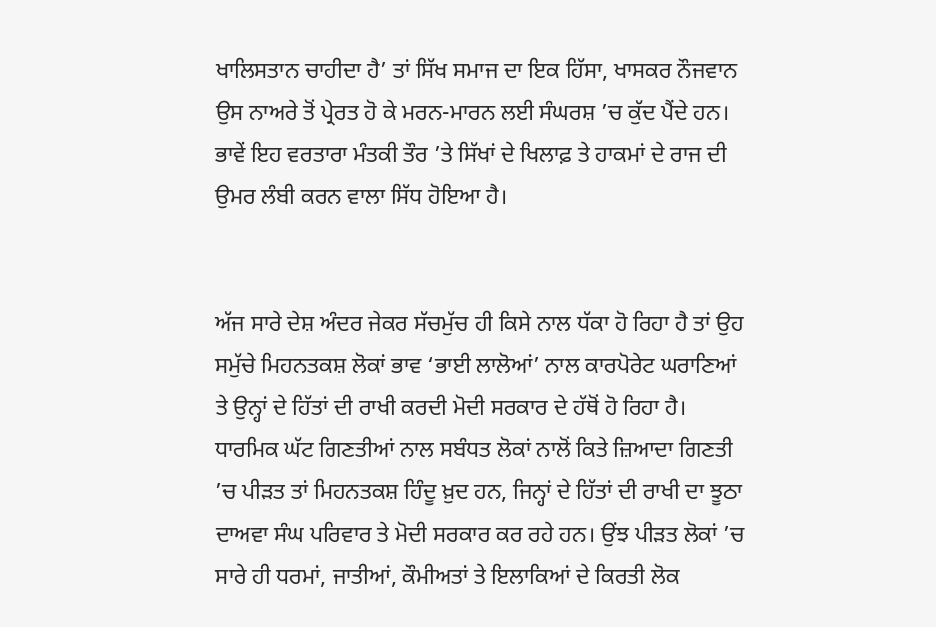ਖਾਲਿਸਤਾਨ ਚਾਹੀਦਾ ਹੈ’ ਤਾਂ ਸਿੱਖ ਸਮਾਜ ਦਾ ਇਕ ਹਿੱਸਾ, ਖਾਸਕਰ ਨੌਜਵਾਨ ਉਸ ਨਾਅਰੇ ਤੋਂ ਪ੍ਰੇਰਤ ਹੋ ਕੇ ਮਰਨ-ਮਾਰਨ ਲਈ ਸੰਘਰਸ਼ ’ਚ ਕੁੱਦ ਪੈਂਦੇ ਹਨ। ਭਾਵੇਂ ਇਹ ਵਰਤਾਰਾ ਮੰਤਕੀ ਤੌਰ ’ਤੇ ਸਿੱਖਾਂ ਦੇ ਖਿਲਾਫ਼ ਤੇ ਹਾਕਮਾਂ ਦੇ ਰਾਜ ਦੀ ਉਮਰ ਲੰਬੀ ਕਰਨ ਵਾਲਾ ਸਿੱਧ ਹੋਇਆ ਹੈ।


ਅੱਜ ਸਾਰੇ ਦੇਸ਼ ਅੰਦਰ ਜੇਕਰ ਸੱਚਮੁੱਚ ਹੀ ਕਿਸੇ ਨਾਲ ਧੱਕਾ ਹੋ ਰਿਹਾ ਹੈ ਤਾਂ ਉਹ ਸਮੁੱਚੇ ਮਿਹਨਤਕਸ਼ ਲੋਕਾਂ ਭਾਵ ‘ਭਾਈ ਲਾਲੋਆਂ’ ਨਾਲ ਕਾਰਪੋਰੇਟ ਘਰਾਣਿਆਂ ਤੇ ਉਨ੍ਹਾਂ ਦੇ ਹਿੱਤਾਂ ਦੀ ਰਾਖੀ ਕਰਦੀ ਮੋਦੀ ਸਰਕਾਰ ਦੇ ਹੱਥੋਂ ਹੋ ਰਿਹਾ ਹੈ। ਧਾਰਮਿਕ ਘੱਟ ਗਿਣਤੀਆਂ ਨਾਲ ਸਬੰਧਤ ਲੋਕਾਂ ਨਾਲੋਂ ਕਿਤੇ ਜ਼ਿਆਦਾ ਗਿਣਤੀ ’ਚ ਪੀੜਤ ਤਾਂ ਮਿਹਨਤਕਸ਼ ਹਿੰਦੂ ਖ਼ੁਦ ਹਨ, ਜਿਨ੍ਹਾਂ ਦੇ ਹਿੱਤਾਂ ਦੀ ਰਾਖੀ ਦਾ ਝੂਠਾ ਦਾਅਵਾ ਸੰਘ ਪਰਿਵਾਰ ਤੇ ਮੋਦੀ ਸਰਕਾਰ ਕਰ ਰਹੇ ਹਨ। ਉਂਝ ਪੀੜਤ ਲੋਕਾਂ ’ਚ ਸਾਰੇ ਹੀ ਧਰਮਾਂ, ਜਾਤੀਆਂ, ਕੌਮੀਅਤਾਂ ਤੇ ਇਲਾਕਿਆਂ ਦੇ ਕਿਰਤੀ ਲੋਕ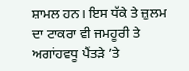ਸ਼ਾਮਲ ਹਨ। ਇਸ ਧੱਕੇ ਤੇ ਜ਼ੁਲਮ ਦਾ ਟਾਕਰਾ ਵੀ ਜਮਹੂਰੀ ਤੇ ਅਗਾਂਹਵਧੂ ਪੈਂਤੜੇ ’ਤੇ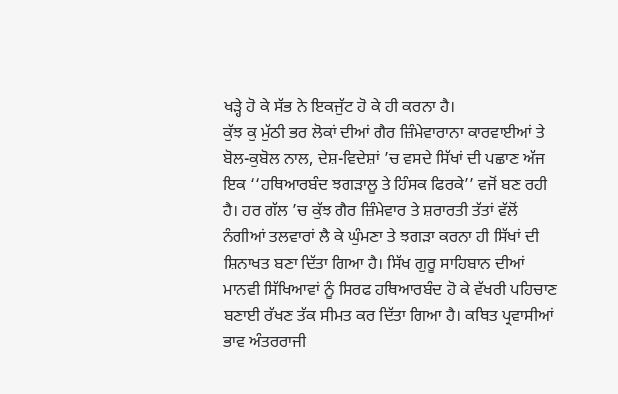ਖੜ੍ਹੇ ਹੋ ਕੇ ਸੱਭ ਨੇ ਇਕਜੁੱਟ ਹੋ ਕੇ ਹੀ ਕਰਨਾ ਹੈ।
ਕੁੱਝ ਕੁ ਮੁੱਠੀ ਭਰ ਲੋਕਾਂ ਦੀਆਂ ਗੈਰ ਜ਼ਿੰਮੇਵਾਰਾਨਾ ਕਾਰਵਾਈਆਂ ਤੇ ਬੋਲ-ਕੁਬੋਲ ਨਾਲ, ਦੇਸ਼-ਵਿਦੇਸ਼ਾਂ ’ਚ ਵਸਦੇ ਸਿੱਖਾਂ ਦੀ ਪਛਾਣ ਅੱਜ ਇਕ ‘‘ਹਥਿਆਰਬੰਦ ਝਗੜਾਲੂ ਤੇ ਹਿੰਸਕ ਫਿਰਕੇ’’ ਵਜੋਂ ਬਣ ਰਹੀ ਹੈ। ਹਰ ਗੱਲ ’ਚ ਕੁੱਝ ਗੈਰ ਜ਼ਿੰਮੇਵਾਰ ਤੇ ਸ਼ਰਾਰਤੀ ਤੱਤਾਂ ਵੱਲੋਂ ਨੰਗੀਆਂ ਤਲਵਾਰਾਂ ਲੈ ਕੇ ਘੁੰਮਣਾ ਤੇ ਝਗੜਾ ਕਰਨਾ ਹੀ ਸਿੱਖਾਂ ਦੀ ਸ਼ਿਨਾਖਤ ਬਣਾ ਦਿੱਤਾ ਗਿਆ ਹੈ। ਸਿੱਖ ਗੁਰੂ ਸਾਹਿਬਾਨ ਦੀਆਂ ਮਾਨਵੀ ਸਿੱਖਿਆਵਾਂ ਨੂੰ ਸਿਰਫ ਹਥਿਆਰਬੰਦ ਹੋ ਕੇ ਵੱਖਰੀ ਪਹਿਚਾਣ ਬਣਾਈ ਰੱਖਣ ਤੱਕ ਸੀਮਤ ਕਰ ਦਿੱਤਾ ਗਿਆ ਹੈ। ਕਥਿਤ ਪ੍ਰਵਾਸੀਆਂ ਭਾਵ ਅੰਤਰਰਾਜੀ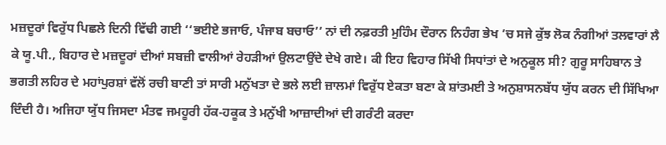ਮਜ਼ਦੂਰਾਂ ਵਿਰੁੱਧ ਪਿਛਲੇ ਦਿਨੀ ਵਿੱਢੀ ਗਈ ‘‘ਭਈਏ ਭਜਾਓ, ਪੰਜਾਬ ਬਚਾਓ’’ ਨਾਂ ਦੀ ਨਫ਼ਰਤੀ ਮੁਹਿੰਮ ਦੌਰਾਨ ਨਿਹੰਗ ਭੇਖ ’ਚ ਸਜੇ ਕੁੱਝ ਲੋਕ ਨੰਗੀਆਂ ਤਲਵਾਰਾਂ ਲੈ ਕੇ ਯੂ.ਪੀ., ਬਿਹਾਰ ਦੇ ਮਜ਼ਦੂਰਾਂ ਦੀਆਂ ਸਬਜ਼ੀ ਵਾਲੀਆਂ ਰੇਹੜੀਆਂ ਉਲਟਾਉਂਦੇ ਦੇਖੇ ਗਏ। ਕੀ ਇਹ ਵਿਹਾਰ ਸਿੱਖੀ ਸਿਧਾਂਤਾਂ ਦੇ ਅਨੁਕੂਲ ਸੀ? ਗੁਰੂ ਸਾਹਿਬਾਨ ਤੇ ਭਗਤੀ ਲਹਿਰ ਦੇ ਮਹਾਂਪੁਰਸ਼ਾਂ ਵੱਲੋਂ ਰਚੀ ਬਾਣੀ ਤਾਂ ਸਾਰੀ ਮਨੁੱਖਤਾ ਦੇ ਭਲੇ ਲਈ ਜ਼ਾਲਮਾਂ ਵਿਰੁੱਧ ਏਕਤਾ ਬਣਾ ਕੇ ਸ਼ਾਂਤਮਈ ਤੇ ਅਨੁਸ਼ਾਸਨਬੱਧ ਯੁੱਧ ਕਰਨ ਦੀ ਸਿੱਖਿਆ ਦਿੰਦੀ ਹੈ। ਅਜਿਹਾ ਯੁੱਧ ਜਿਸਦਾ ਮੰਤਵ ਜਮਹੂਰੀ ਹੱਕ-ਹਕੂਕ ਤੇ ਮਨੁੱਖੀ ਆਜ਼ਾਦੀਆਂ ਦੀ ਗਰੰਟੀ ਕਰਦਾ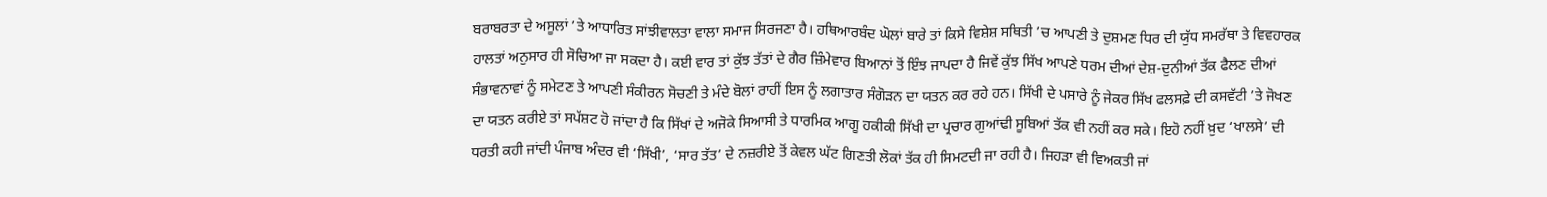ਬਰਾਬਰਤਾ ਦੇ ਅਸੂਲਾਂ ’ਤੇ ਆਧਾਰਿਤ ਸਾਂਝੀਵਾਲਤਾ ਵਾਲਾ ਸਮਾਜ ਸਿਰਜਣਾ ਹੈ। ਹਥਿਆਰਬੰਦ ਘੋਲਾਂ ਬਾਰੇ ਤਾਂ ਕਿਸੇ ਵਿਸ਼ੇਸ਼ ਸਥਿਤੀ ’ਚ ਆਪਣੀ ਤੇ ਦੁਸ਼ਮਣ ਧਿਰ ਦੀ ਯੁੱਧ ਸਮਰੱਥਾ ਤੇ ਵਿਵਹਾਰਕ ਹਾਲਤਾਂ ਅਨੁਸਾਰ ਹੀ ਸੋਚਿਆ ਜਾ ਸਕਦਾ ਹੈ। ਕਈ ਵਾਰ ਤਾਂ ਕੁੱਝ ਤੱਤਾਂ ਦੇ ਗੈਰ ਜ਼ਿੰਮੇਵਾਰ ਬਿਆਨਾਂ ਤੋਂ ਇੰਝ ਜਾਪਦਾ ਹੈ ਜਿਵੇਂ ਕੁੱਝ ਸਿੱਖ ਆਪਣੇ ਧਰਮ ਦੀਆਂ ਦੇਸ਼-ਦੁਨੀਆਂ ਤੱਕ ਫੈਲਣ ਦੀਆਂ ਸੰਭਾਵਨਾਵਾਂ ਨੂੰ ਸਮੇਟਣ ਤੇ ਆਪਣੀ ਸੰਕੀਰਨ ਸੋਚਣੀ ਤੇ ਮੰਦੇ ਬੋਲਾਂ ਰਾਹੀਂ ਇਸ ਨੂੰ ਲਗਾਤਾਰ ਸੰਗੋੜਨ ਦਾ ਯਤਨ ਕਰ ਰਹੇ ਹਨ। ਸਿੱਖੀ ਦੇ ਪਸਾਰੇ ਨੂੰ ਜੇਕਰ ਸਿੱਖ ਫਲਸਫ਼ੇ ਦੀ ਕਸਵੱਟੀ ’ਤੇ ਜੋਖਣ ਦਾ ਯਤਨ ਕਰੀਏ ਤਾਂ ਸਪੱਸ਼ਟ ਹੋ ਜਾਂਦਾ ਹੈ ਕਿ ਸਿੱਖਾਂ ਦੇ ਅਜੋਕੇ ਸਿਆਸੀ ਤੇ ਧਾਰਮਿਕ ਆਗੂ ਹਕੀਕੀ ਸਿੱਖੀ ਦਾ ਪ੍ਰਚਾਰ ਗੁਆਂਢੀ ਸੂਬਿਆਂ ਤੱਕ ਵੀ ਨਹੀਂ ਕਰ ਸਕੇ। ਇਹੋ ਨਹੀਂ ਖ਼ੁਦ ‘ਖਾਲਸੇ’ ਦੀ ਧਰਤੀ ਕਹੀ ਜਾਂਦੀ ਪੰਜਾਬ ਅੰਦਰ ਵੀ ‘ਸਿੱਖੀ’, ‘ਸਾਰ ਤੱਤ’ ਦੇ ਨਜ਼ਰੀਏ ਤੋਂ ਕੇਵਲ ਘੱਟ ਗਿਣਤੀ ਲੋਕਾਂ ਤੱਕ ਹੀ ਸਿਮਟਦੀ ਜਾ ਰਹੀ ਹੈ। ਜਿਹੜਾ ਵੀ ਵਿਅਕਤੀ ਜਾਂ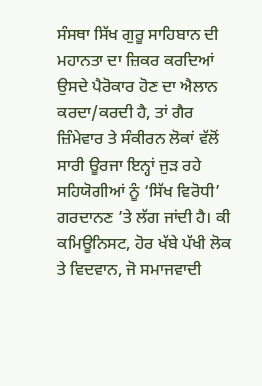ਸੰਸਥਾ ਸਿੱਖ ਗੁਰੂ ਸਾਹਿਬਾਨ ਦੀ ਮਹਾਨਤਾ ਦਾ ਜ਼ਿਕਰ ਕਰਦਿਆਂ ਉਸਦੇ ਪੈਰੋਕਾਰ ਹੋਣ ਦਾ ਐਲਾਨ ਕਰਦਾ/ਕਰਦੀ ਹੈ, ਤਾਂ ਗੈਰ ਜ਼ਿੰਮੇਵਾਰ ਤੇ ਸੰਕੀਰਨ ਲੋਕਾਂ ਵੱਲੋਂ ਸਾਰੀ ਊਰਜਾ ਇਨ੍ਹਾਂ ਜੁੜ ਰਹੇ ਸਹਿਯੋਗੀਆਂ ਨੂੰ ‘ਸਿੱਖ ਵਿਰੋਧੀ’ ਗਰਦਾਨਣ ’ਤੇ ਲੱਗ ਜਾਂਦੀ ਹੈ। ਕੀ ਕਮਿਊਨਿਸਟ, ਹੋਰ ਖੱਬੇ ਪੱਖੀ ਲੋਕ ਤੇ ਵਿਦਵਾਨ, ਜੋ ਸਮਾਜਵਾਦੀ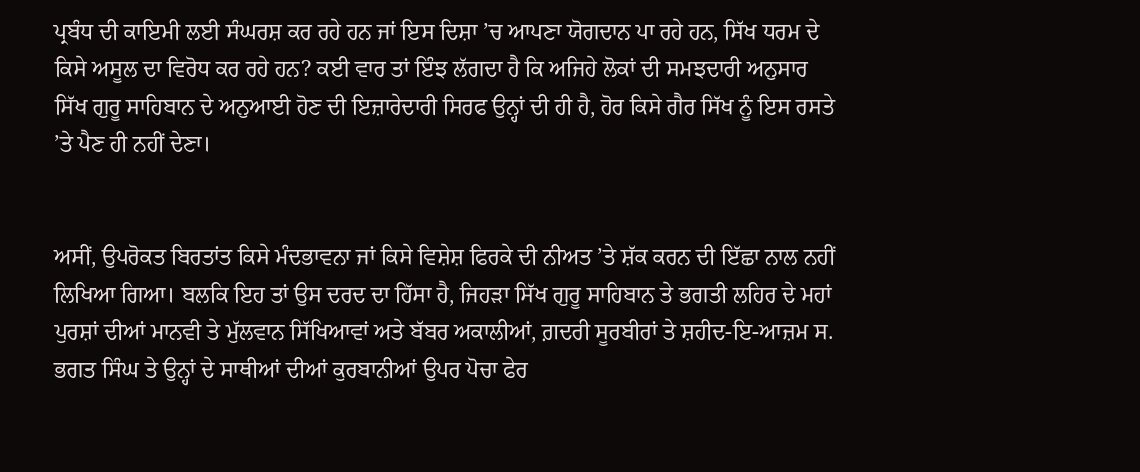ਪ੍ਰਬੰਧ ਦੀ ਕਾਇਮੀ ਲਈ ਸੰਘਰਸ਼ ਕਰ ਰਹੇ ਹਨ ਜਾਂ ਇਸ ਦਿਸ਼ਾ ’ਚ ਆਪਣਾ ਯੋਗਦਾਨ ਪਾ ਰਹੇ ਹਨ, ਸਿੱਖ ਧਰਮ ਦੇ ਕਿਸੇ ਅਸੂਲ ਦਾ ਵਿਰੋਧ ਕਰ ਰਹੇ ਹਨ? ਕਈ ਵਾਰ ਤਾਂ ਇੰਝ ਲੱਗਦਾ ਹੈ ਕਿ ਅਜਿਹੇ ਲੋਕਾਂ ਦੀ ਸਮਝਦਾਰੀ ਅਨੁਸਾਰ ਸਿੱਖ ਗੁਰੂ ਸਾਹਿਬਾਨ ਦੇ ਅਨੁਆਈ ਹੋਣ ਦੀ ਇਜ਼ਾਰੇਦਾਰੀ ਸਿਰਫ ਉਨ੍ਹਾਂ ਦੀ ਹੀ ਹੈ, ਹੋਰ ਕਿਸੇ ਗੈਰ ਸਿੱਖ ਨੂੰ ਇਸ ਰਸਤੇ ’ਤੇ ਪੈਣ ਹੀ ਨਹੀਂ ਦੇਣਾ।


ਅਸੀਂ, ਉਪਰੋਕਤ ਬਿਰਤਾਂਤ ਕਿਸੇ ਮੰਦਭਾਵਨਾ ਜਾਂ ਕਿਸੇ ਵਿਸ਼ੇਸ਼ ਫਿਰਕੇ ਦੀ ਨੀਅਤ ’ਤੇ ਸ਼ੱਕ ਕਰਨ ਦੀ ਇੱਛਾ ਨਾਲ ਨਹੀਂ ਲਿਖਿਆ ਗਿਆ। ਬਲਕਿ ਇਹ ਤਾਂ ਉਸ ਦਰਦ ਦਾ ਹਿੱਸਾ ਹੈ, ਜਿਹੜਾ ਸਿੱਖ ਗੁਰੂ ਸਾਹਿਬਾਨ ਤੇ ਭਗਤੀ ਲਹਿਰ ਦੇ ਮਹਾਂ ਪੁਰਸ਼ਾਂ ਦੀਆਂ ਮਾਨਵੀ ਤੇ ਮੁੱਲਵਾਨ ਸਿੱਖਿਆਵਾਂ ਅਤੇ ਬੱਬਰ ਅਕਾਲੀਆਂ, ਗ਼ਦਰੀ ਸੂਰਬੀਰਾਂ ਤੇ ਸ਼ਹੀਦ-ਇ-ਆਜ਼ਮ ਸ. ਭਗਤ ਸਿੰਘ ਤੇ ਉਨ੍ਹਾਂ ਦੇ ਸਾਥੀਆਂ ਦੀਆਂ ਕੁਰਬਾਨੀਆਂ ਉਪਰ ਪੋਚਾ ਫੇਰ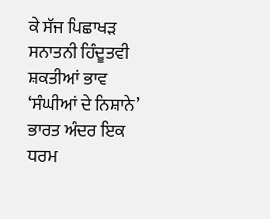ਕੇ ਸੱਜ ਪਿਛਾਖੜ ਸਨਾਤਨੀ ਹਿੰਦੂਤਵੀ ਸ਼ਕਤੀਆਂ ਭਾਵ ‘ਸੰਘੀਆਂ ਦੇ ਨਿਸ਼ਾਨੇ’ ਭਾਰਤ ਅੰਦਰ ਇਕ ਧਰਮ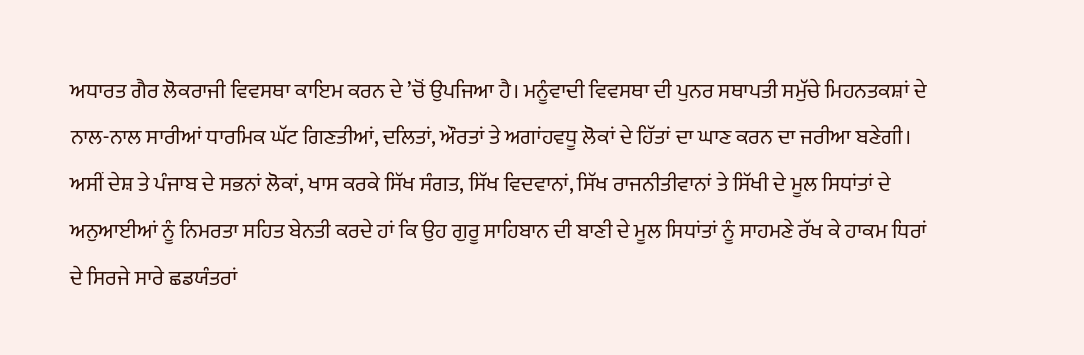ਅਧਾਰਤ ਗੈਰ ਲੋਕਰਾਜੀ ਵਿਵਸਥਾ ਕਾਇਮ ਕਰਨ ਦੇ ’ਚੋਂ ਉਪਜਿਆ ਹੈ। ਮਨੂੰਵਾਦੀ ਵਿਵਸਥਾ ਦੀ ਪੁਨਰ ਸਥਾਪਤੀ ਸਮੁੱਚੇ ਮਿਹਨਤਕਸ਼ਾਂ ਦੇ ਨਾਲ-ਨਾਲ ਸਾਰੀਆਂ ਧਾਰਮਿਕ ਘੱਟ ਗਿਣਤੀਆਂ, ਦਲਿਤਾਂ, ਔਰਤਾਂ ਤੇ ਅਗਾਂਹਵਧੂ ਲੋਕਾਂ ਦੇ ਹਿੱਤਾਂ ਦਾ ਘਾਣ ਕਰਨ ਦਾ ਜਰੀਆ ਬਣੇਗੀ। ਅਸੀਂ ਦੇਸ਼ ਤੇ ਪੰਜਾਬ ਦੇ ਸਭਨਾਂ ਲੋਕਾਂ, ਖਾਸ ਕਰਕੇ ਸਿੱਖ ਸੰਗਤ, ਸਿੱਖ ਵਿਦਵਾਨਾਂ, ਸਿੱਖ ਰਾਜਨੀਤੀਵਾਨਾਂ ਤੇ ਸਿੱਖੀ ਦੇ ਮੂਲ ਸਿਧਾਂਤਾਂ ਦੇ ਅਨੁਆਈਆਂ ਨੂੰ ਨਿਮਰਤਾ ਸਹਿਤ ਬੇਨਤੀ ਕਰਦੇ ਹਾਂ ਕਿ ਉਹ ਗੁਰੂ ਸਾਹਿਬਾਨ ਦੀ ਬਾਣੀ ਦੇ ਮੂਲ ਸਿਧਾਂਤਾਂ ਨੂੰ ਸਾਹਮਣੇ ਰੱਖ ਕੇ ਹਾਕਮ ਧਿਰਾਂ ਦੇ ਸਿਰਜੇ ਸਾਰੇ ਛਡਯੰਤਰਾਂ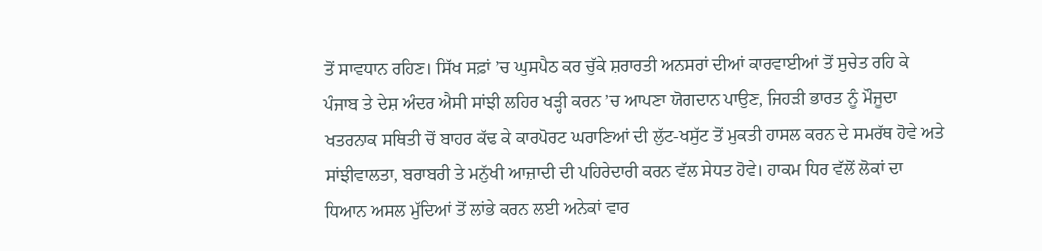ਤੋਂ ਸਾਵਧਾਨ ਰਹਿਣ। ਸਿੱਖ ਸਫ਼ਾਂ ’ਚ ਘੁਸਪੈਠ ਕਰ ਚੁੱਕੇ ਸ਼ਰਾਰਤੀ ਅਨਸਰਾਂ ਦੀਆਂ ਕਾਰਵਾਈਆਂ ਤੋਂ ਸੁਚੇਤ ਰਹਿ ਕੇ ਪੰਜਾਬ ਤੇ ਦੇਸ਼ ਅੰਦਰ ਐਸੀ ਸਾਂਝੀ ਲਹਿਰ ਖੜ੍ਹੀ ਕਰਨ ’ਚ ਆਪਣਾ ਯੋਗਦਾਨ ਪਾਉਣ, ਜਿਹੜੀ ਭਾਰਤ ਨੂੰ ਮੌਜੂਦਾ ਖਤਰਨਾਕ ਸਥਿਤੀ ਚੋਂ ਬਾਹਰ ਕੱਢ ਕੇ ਕਾਰਪੋਰਟ ਘਰਾਣਿਆਂ ਦੀ ਲੁੱਟ-ਖਸੁੱਟ ਤੋਂ ਮੁਕਤੀ ਹਾਸਲ ਕਰਨ ਦੇ ਸਮਰੱਥ ਹੋਵੇ ਅਤੇ ਸਾਂਝੀਵਾਲਤਾ, ਬਰਾਬਰੀ ਤੇ ਮਨੁੱਖੀ ਆਜ਼ਾਦੀ ਦੀ ਪਹਿਰੇਦਾਰੀ ਕਰਨ ਵੱਲ ਸੇਧਤ ਹੋਵੇ। ਹਾਕਮ ਧਿਰ ਵੱਲੋਂ ਲੋਕਾਂ ਦਾ ਧਿਆਨ ਅਸਲ ਮੁੱਦਿਆਂ ਤੋਂ ਲਾਂਭੇ ਕਰਨ ਲਈ ਅਨੇਕਾਂ ਵਾਰ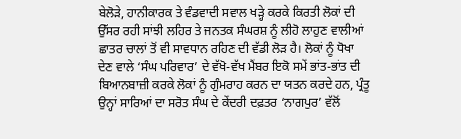ਬੇਲੋੜੇ, ਹਾਨੀਕਾਰਕ ਤੇ ਵੰਡਵਾਦੀ ਸਵਾਲ ਖੜ੍ਹੇ ਕਰਕੇ ਕਿਰਤੀ ਲੋਕਾਂ ਦੀ ਉੱਸਰ ਰਹੀ ਸਾਂਝੀ ਲਹਿਰ ਤੇ ਜਨਤਕ ਸੰਘਰਸ਼ ਨੂੰ ਲੀਹੋ ਲਾਹੁਣ ਵਾਲੀਆਂ ਛਾਤਰ ਚਾਲਾਂ ਤੋਂ ਵੀ ਸਾਵਧਾਨ ਰਹਿਣ ਦੀ ਵੱਡੀ ਲੋੜ ਹੈ। ਲੋਕਾਂ ਨੂੰ ਧੋਖਾ ਦੇਣ ਵਾਲੇ ‘ਸੰਘ ਪਰਿਵਾਰ’ ਦੇ ਵੱਖੋ-ਵੱਖ ਮੈਂਬਰ ਇਕੋ ਸਮੇਂ ਭਾਂਤ-ਭਾਂਤ ਦੀ ਬਿਆਨਬਾਜ਼ੀ ਕਰਕੇ ਲੋਕਾਂ ਨੂੰ ਗੁੰਮਰਾਹ ਕਰਨ ਦਾ ਯਤਨ ਕਰਦੇ ਹਨ, ਪ੍ਰੰਤੂ ਉਨ੍ਹਾਂ ਸਾਰਿਆਂ ਦਾ ਸਰੋਤ ਸੰਘ ਦੇ ਕੇਂਦਰੀ ਦਫ਼ਤਰ ‘ਨਾਗਪੁਰ’ ਵੱਲੋਂ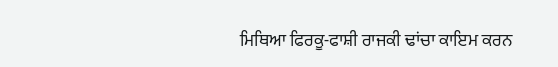ਮਿਥਿਆ ਫਿਰਕੂ-ਫਾਸ਼ੀ ਰਾਜਕੀ ਢਾਂਚਾ ਕਾਇਮ ਕਰਨ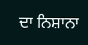ਦਾ ਨਿਸ਼ਾਨਾ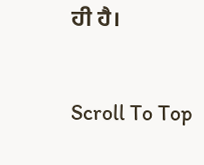ਹੀ ਹੈ।

Scroll To Top